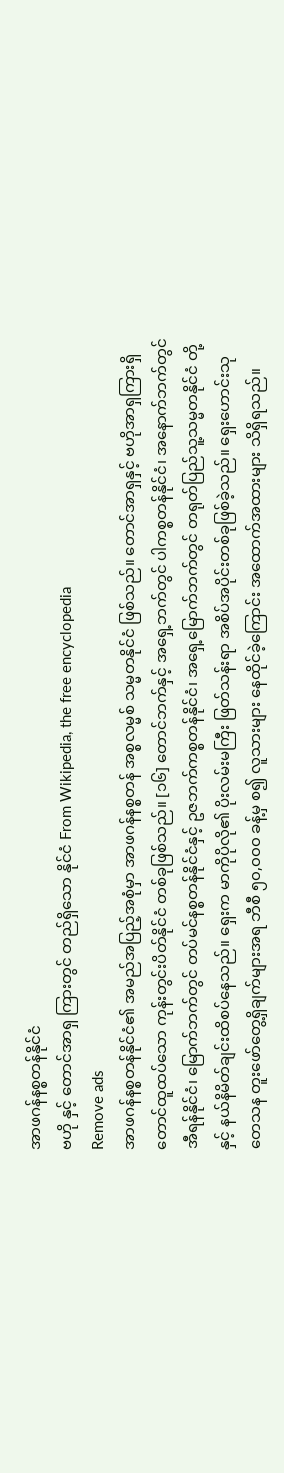အာဖဂန်နစ္စတန်နိုင်ငံ
ဗဟို နှင့် တောင်အာရှ ကြားတွင် တည်ရှိသော နိုင်ငံ From Wikipedia, the free encyclopedia
Remove ads
အာဖဂန်နစ္စတန်နိုင်ငံ၏ အမည်အပြည့်အစုံမှာ အာဖဂန်နစ္စတန် အစ္စလမ္မစ် သမ္မတနိုင်ငံ ဖြစ်သည်။ တောင်အာရှနှင့် ဗဟိုအာရှကြားရှိ တောင်ထူထပ်သော ကုန်းတွင်းပိတ်နိုင်ငံ တစ်ခုဖြစ်သည်။ [၁၆] တောင်ဘက်နှင့် အရှေ့ဘက်တွင် ပါကစ္စတန်နိုင်ငံ၊ အနောက်ဘက်တွင် အီရန်နိုင်ငံ၊ မြောက်ဘက်တွင် တပ်မင်နစ္စတန်နိုင်ငံနှင့် ဥဇဘက်ကစ္စတန်နိုင်ငံ၊ အရှေ့မြောက်ဘက်တွင် တရုတ်ပြည်သူ့သမ္မတနိုင်ငံ တို့နှင့် နယ်နိမိတ်ချင်းထိစပ်နေသည်။ ရှေးက မာကိုပိုလို၏ ပိုးလမ်းမကြီး ဖြတ်သန်းရာ အစိပ်အပိုင်းတစ်ခုဖြစ်ခဲ့သည်။ ရှေးဟောင်းသုတေသန တူးဖော်တွေ့ရှိချက်များအရ ဘီစီ ၅၀,၀၀၀ ခန့်မှ စ၍ လူသားများ နေထိုင်ခဲ့ကြောင်း အထောက်အထားများ သိရှိရသည်။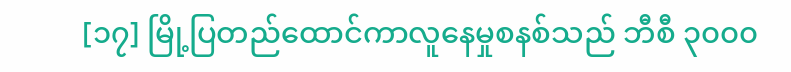[၁၇] မြို့ပြတည်ထောင်ကာလူနေမှုစနစ်သည် ဘီစီ ၃၀၀၀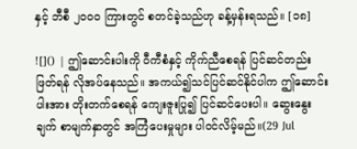နှင့် ဘီစီ ၂၀၀၀ ကြားတွင် စတင်ခဲ့သည်ဟု ခန့်မှန်းရသည်။ [၁၈]

![]() | ဤဆောင်းပါးကို ဝီကီစံနှင့် ကိုက်ညီစေရန် ပြင်ဆင်တည်းဖြတ်ရန် လိုအပ်နေသည်။ အကယ်၍သင်ပြင်ဆင်နိုင်ပါက ဤဆောင်းပါးအား တိုးတက်စေရန် ကျေးဇူးပြု၍ ပြင်ဆင်ပေးပါ။ ဆွေးနွေးချက် စာမျက်နှာတွင် အကြံပေးမှုများ ပါဝင်လိမ့်မည်။(29 Jul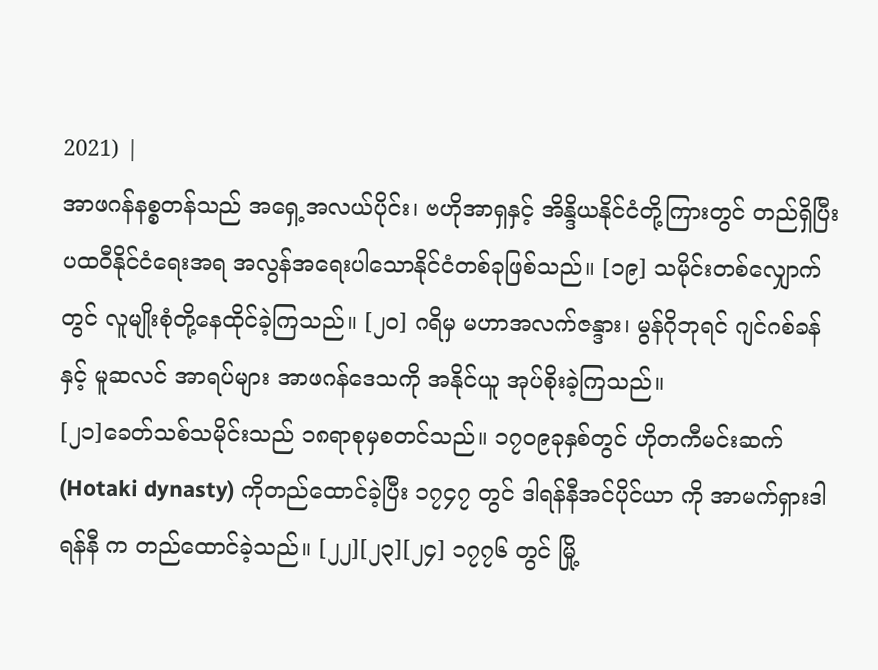2021) |
အာဖဂန်နစ္စတန်သည် အရှေ့အလယ်ပိုင်း၊ ဗဟိုအာရှနှင့် အိန္ဒိယနိုင်ငံတို့ကြားတွင် တည်ရှိပြီး ပထဝီနိုင်ငံရေးအရ အလွန်အရေးပါသောနိုင်ငံတစ်ခုဖြစ်သည်။ [၁၉] သမိုင်းတစ်လျှောက်တွင် လူမျိုးစုံတို့နေထိုင်ခဲ့ကြသည်။ [၂၀] ဂရိမှ မဟာအလက်ဇန္ဒား၊ မွန်ဂိုဘုရင် ဂျင်ဂစ်ခန် နှင့် မူဆလင် အာရပ်များ အာဖဂန်ဒေသကို အနိုင်ယူ အုပ်စိုးခဲ့ကြသည်။
[၂၁]ခေတ်သစ်သမိုင်းသည် ၁၈ရာစုမှစတင်သည်။ ၁၇၀၉ခုနှစ်တွင် ဟိုတကီမင်းဆက် (Hotaki dynasty) ကိုတည်ထောင်ခဲ့ပြီး ၁၇၄၇ တွင် ဒါရန်နီအင်ပိုင်ယာ ကို အာမက်ရှားဒါရန်နီ က တည်ထောင်ခဲ့သည်။ [၂၂][၂၃][၂၄] ၁၇၇၆ တွင် မြို့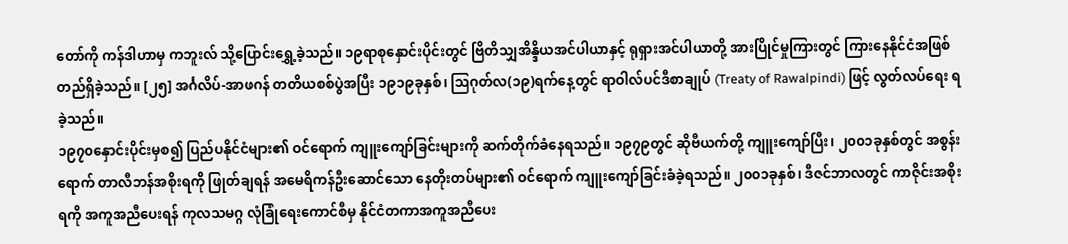တော်ကို ကန်ဒါဟာမှ ကဘူးလ် သို့ပြောင်းရွှေ့ခဲ့သည်။ ၁၉ရာစုနှောင်းပိုင်းတွင် ဗြိတိသျှအိန္ဒိယအင်ပါယာနှင့် ရုရှားအင်ပါယာတို့ အားပြိုင်မှုကြားတွင် ကြားနေနိုင်ငံအဖြစ် တည်ရှိခဲ့သည်။ [၂၅] အင်္ဂလိပ်-အာဖဂန် တတိယစစ်ပွဲအပြီး ၁၉၁၉ခုနှစ်၊ ဩဂုတ်လ(၁၉)ရက်နေ့တွင် ရာဝါလ်ပင်ဒီစာချုပ် (Treaty of Rawalpindi) ဖြင့် လွတ်လပ်ရေး ရခဲ့သည်။
၁၉၇၀နှောင်းပိုင်းမှစ၍ ပြည်ပနိုင်ငံများ၏ ဝင်ရောက် ကျူးကျော်ခြင်းများကို ဆက်တိုက်ခံနေရသည်။ ၁၉၇၉တွင် ဆိုဗီယက်တို့ ကျူးကျော်ပြီး၊ ၂၀၀၁ခုနှစ်တွင် အစွန်းရောက် တာလီဘန်အစိုးရကို ဖြုတ်ချရန် အမေရိကန်ဦးဆောင်သော နေတိုးတပ်များ၏ ဝင်ရောက် ကျူးကျော်ခြင်းခံခဲ့ရသည်။ ၂၀၀၁ခုနှစ်၊ ဒီဇင်ဘာလတွင် ကာဇိုင်းအစိုးရကို အကူအညီပေးရန် ကုလသမဂ္ဂ လုံခြုံရေးကောင်စီမှ နိုင်ငံတကာအကူအညီပေး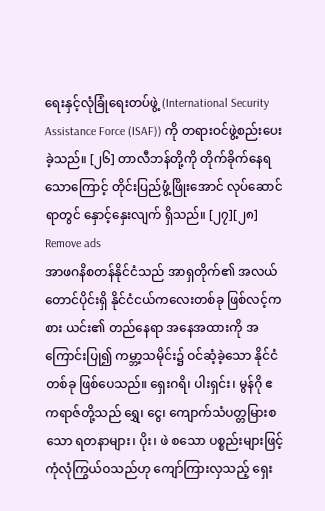ရေးနှင့်လုံခြုံရေးတပ်ဖွဲ့ (International Security Assistance Force (ISAF)) ကို တရားဝင်ဖွဲ့စည်းပေးခဲ့သည်။ [၂၆] တာလီဘန်တို့ကို တိုက်ခိုက်နေရသောကြောင့် တိုင်းပြည်ဖွံ့ဖြိုးအောင် လုပ်ဆောင်ရာတွင် နှောင့်နှေးလျက် ရှိသည်။ [၂၇][၂၈]
Remove ads
အာဖဂနိစတန်နိုင်ငံသည် အာရှတိုက်၏ အလယ်တောင်ပိုင်းရှိ နိုင်ငံငယ်ကလေးတစ်ခု ဖြစ်လင့်ကစား ယင်း၏ တည်နေရာ အနေအထားကို အကြောင်းပြု၍ ကမ္ဘာ့သမိုင်း၌ ဝင်ဆံ့ခဲ့သော နိုင်ငံတစ်ခု ဖြစ်ပေသည်။ ရှေးဂရိ၊ ပါးရှင်း၊ မွန်ဂို ဧကရာဇ်တို့သည် ရွှေ၊ ငွေ၊ ကျောက်သံပတ္တမြားစသော ရတနာများ၊ ပိုး၊ ဖဲ စသော ပစ္စည်းများဖြင့် ကုံလုံကြွယ်ဝသည်ဟု ကျော်ကြားလှသည့် ရှေး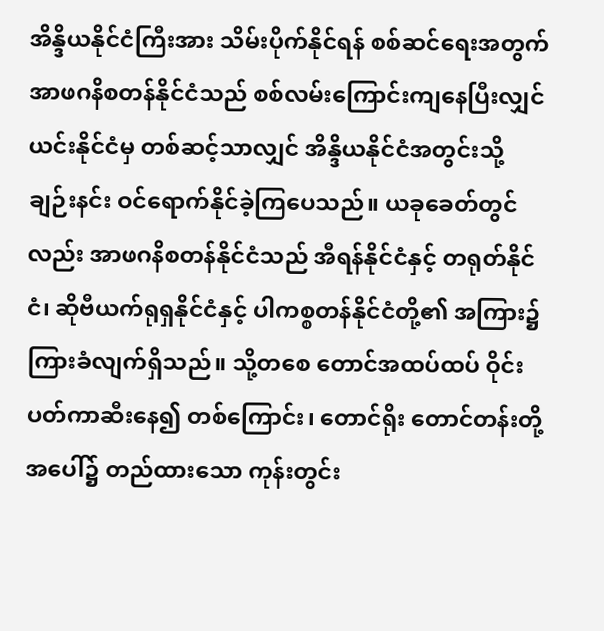အိန္ဒိယနိုင်ငံကြီးအား သိမ်းပိုက်နိုင်ရန် စစ်ဆင်ရေးအတွက် အာဖဂနိစတန်နိုင်ငံသည် စစ်လမ်းကြောင်းကျနေပြီးလျှင် ယင်းနိုင်ငံမှ တစ်ဆင့်သာလျှင် အိန္ဒိယနိုင်ငံအတွင်းသို့ ချဉ်းနင်း ဝင်ရောက်နိုင်ခဲ့ကြပေသည်။ ယခုခေတ်တွင်လည်း အာဖဂနိစတန်နိုင်ငံသည် အီရန်နိုင်ငံနှင့် တရုတ်နိုင်ငံ၊ ဆိုဗီယက်ရုရှနိုင်ငံနှင့် ပါကစ္စတန်နိုင်ငံတို့၏ အကြား၌ ကြားခံလျက်ရှိသည်။ သို့တစေ တောင်အထပ်ထပ် ဝိုင်းပတ်ကာဆီးနေ၍ တစ်ကြောင်း၊ တောင်ရိုး တောင်တန်းတို့အပေါ်၌ တည်ထားသော ကုန်းတွင်း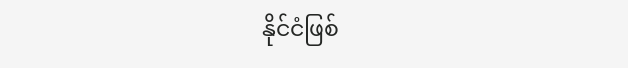နိုင်ငံဖြစ်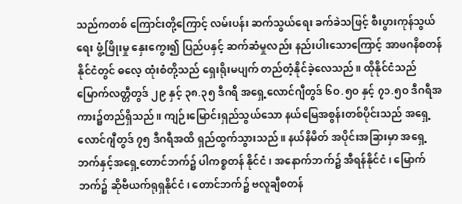သည်ကတစ် ကြောင်းတို့ကြောင့် လမ်းပန်း ဆက်သွယ်ရေး ခက်ခဲသဖြင့် စီးပွားကုန်သွယ်ရေး ဖွံ့ဖြိုးမှု နှေးကွေး၍ ပြည်ပနှင့် ဆက်ဆံမှုလည်း နည်းပါးသောကြောင့် အာဖဂနိစတန်နိုင်ငံတွင် ဓလေ့ ထုံးစံတို့သည် ရှေးရိုးမပျက် တည်တံ့နိုင်ခဲ့လေသည်။ ထိုနိုင်ငံသည် မြောက်လတ္တီတွဒ် ၂၉ နှင့် ၃၈.၃၅ ဒီဂရီ အရှေ့လောင်ဂျီတွဒ် ၆ဝ.၅ဝ နှင့် ၇၁.၅ဝ ဒီဂရီအကား၌တည်ရှိသည်။ ကျဉ်းမြောင်းရှည်သွယ်သော နယ်မြေအစွန်းတစ်ပိုင်းသည် အရှေ့လောင်ဂျီတွဒ် ၇၅ ဒီဂရီအထိ ရှည်ထွက်သွားသည်။ နယ်နိမိတ် အပိုင်းအခြားမှာ အရှေ့ဘက်နှင့်အရှေ့တောင်ဘက်၌ ပါကစ္စတန် နိုင်ငံ၊ အနောက်ဘက်၌ အီရန်နိုင်ငံ၊ မြောက်ဘက်၌ ဆိုဗီယက်ရုရှနိုင်ငံ၊ တောင်ဘက်၌ ဗလူချီစတန်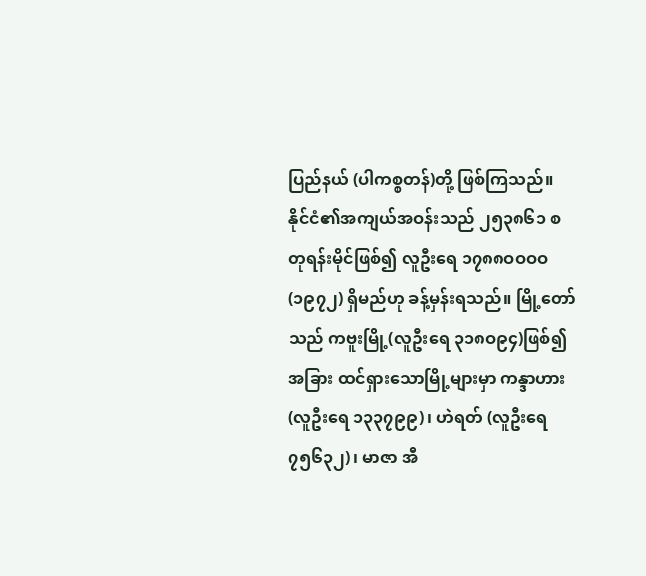ပြည်နယ် (ပါကစ္စတန်)တို့ ဖြစ်ကြသည်။ နိုင်ငံ၏အကျယ်အဝန်းသည် ၂၅၃၈၆၁ စတုရန်းမိုင်ဖြစ်၍ လူဦးရေ ၁၇၈၈ဝဝဝဝ(၁၉၇၂) ရှိမည်ဟု ခန့်မှန်းရသည်။ မြို့တော်သည် ကဗူးမြို့(လူဦးရေ ၃၁၈ဝ၉၄)ဖြစ်၍ အခြား ထင်ရှားသောမြို့များမှာ ကန္ဒာဟား (လူဦးရေ ၁၃၃၇၉၉)၊ ဟဲရတ် (လူဦးရေ ၇၅၆၃၂)၊ မာဇာ အီ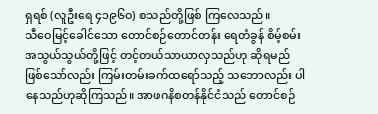ရှရစ် (လူဦးရေ ၄၁၉၆ဝ) စသည်တို့ဖြစ် ကြလေသည်။
သီဝေမြင့်ခေါင်သော တောင်စဉ်တောင်တန်း ရေတံခွန် စိမ့်စမ်း အသွယ်သွယ်တို့ဖြင့် တင့်တယ်သာယာလှသည်ဟု ဆိုရမည် ဖြစ်သော်လည်း ကြမ်းတမ်းခက်ထရော်သည့် သဘောလည်း ပါနေသည်ဟုဆိုကြသည်။ အာဖဂနိစတန်နိုင်ငံသည် တောင်စဉ်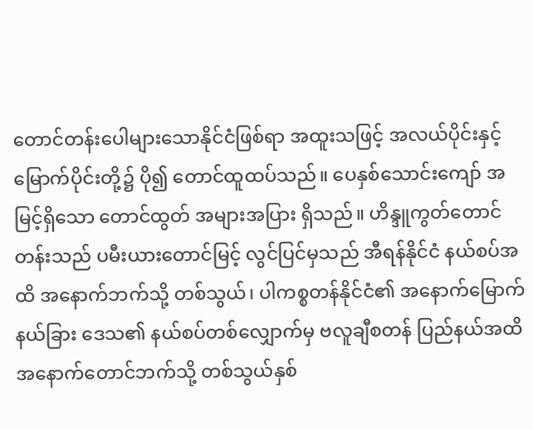တောင်တန်းပေါများသောနိုင်ငံဖြစ်ရာ အထူးသဖြင့် အလယ်ပိုင်းနှင့် မြောက်ပိုင်းတို့၌ ပို၍ တောင်ထူထပ်သည်။ ပေနှစ်သောင်းကျော် အမြင့်ရှိသော တောင်ထွတ် အများအပြား ရှိသည်။ ဟိန္ဒူကွတ်တောင်တန်းသည် ပမီးယားတောင်မြင့် လွင်ပြင်မှသည် အီရန်နိုင်ငံ နယ်စပ်အထိ အနောက်ဘက်သို့ တစ်သွယ်၊ ပါကစ္စတန်နိုင်ငံ၏ အနောက်မြောက်နယ်ခြား ဒေသ၏ နယ်စပ်တစ်လျှောက်မှ ဗလူချီစတန် ပြည်နယ်အထိ အနောက်တောင်ဘက်သို့ တစ်သွယ်နှစ်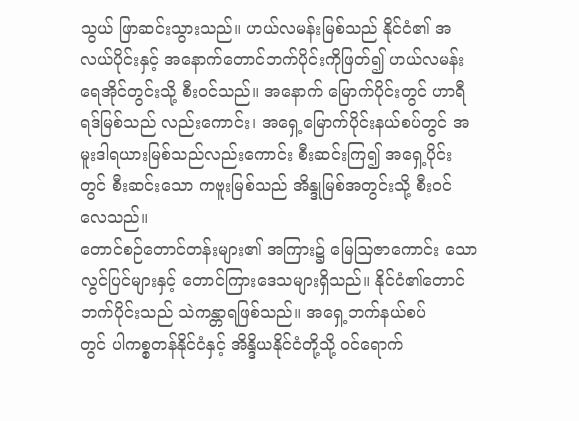သွယ် ဖြာဆင်းသွားသည်။ ဟယ်လမန်းမြစ်သည် နိုင်ငံ၏ အလယ်ပိုင်းနှင့် အနောက်တောင်ဘက်ပိုင်းကိုဖြတ်၍ ဟယ်လမန်းရေအိုင်တွင်းသို့ စီးဝင်သည်။ အနောက် မြောက်ပိုင်းတွင် ဟာရီရဒ်မြစ်သည် လည်းကောင်း၊ အရှေ့မြောက်ပိုင်းနယ်စပ်တွင် အမူးဒါရယားမြစ်သည်လည်းကောင်း စီးဆင်းကြ၍ အရှေ့ပိုင်းတွင် စီးဆင်းသော ကဗူးမြစ်သည် အိန္ဒုမြစ်အတွင်းသို့ စီးဝင်လေသည်။
တောင်စဉ်တောင်တန်းများ၏ အကြား၌ မြေဩဇာကောင်း သော လွင်ပြင်များနှင့် တောင်ကြားဒေသများရှိသည်။ နိုင်ငံ၏တောင်ဘက်ပိုင်းသည် သဲကန္တာရဖြစ်သည်။ အရှေ့ဘက်နယ်စပ်
တွင် ပါကစ္စတန်နိုင်ငံနှင့် အိန္ဒိယနိုင်ငံတို့သို့ ဝင်ရောက်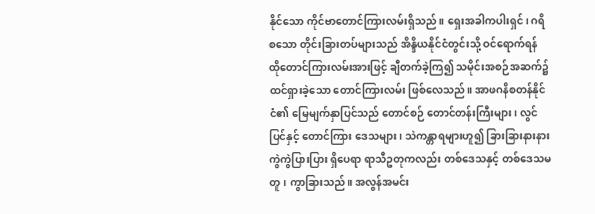နိုင်သော ကိုင်ဗာတောင်ကြားလမ်းရှိသည်။ ရှေးအခါကပါးရှင်၊ ဂရိစသော တိုင်းခြားတပ်များသည် အိန္ဒိယနိုင်ငံတွင်းသို့ ဝင်ရောက်ရန် ထိုတောင်ကြားလမ်းအားဖြင့် ချီတက်ခဲ့ကြ၍ သမိုင်းအစဉ်အဆက်၌ ထင်ရှားခဲ့သော တောင်ကြားလမ်း ဖြစ်လေသည်။ အာဖဂနိစတန်နိုင်ငံ၏ မြေမျက်နှာပြင်သည် တောင်စဉ် တောင်တန်းကြီးများ၊ လွင်ပြင်နှင့် တောင်ကြား ဒေသများ၊ သဲကန္တာရများဟူ၍ ခြားခြားနားနား ကွဲကွဲပြားပြား ရှိပေရာ ရာသီဥတုကလည်း တစ်ဒေသနှင့် တစ်ဒေသမတူ၊ ကွာခြားသည်။ အလွန်အမင်း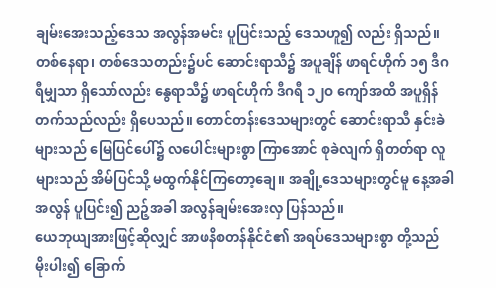ချမ်းအေးသည့်ဒေသ အလွန်အမင်း ပူပြင်းသည့် ဒေသဟူ၍ လည်း ရှိသည်။ တစ်နေရာ၊ တစ်ဒေသတည်း၌ပင် ဆောင်းရာသီ၌ အပူချိန် ဖာရင်ဟိုက် ၁၅ ဒီဂရီမျှသာ ရှိသော်လည်း နွေရာသီ၌ ဖာရင်ဟိုက် ဒီဂရီ ၁၂ဝ ကျော်အထိ အပူရှိန်တက်သည်လည်း ရှိပေသည်။ တောင်တန်းဒေသများတွင် ဆောင်းရာသီ နှင်းခဲများသည် မြေပြင်ပေါ်၌ လပေါင်းများစွာ ကြာအောင် စုခဲလျက် ရှိတတ်ရာ လူများသည် အိမ်ပြင်သို့ မထွက်နိုင်ကြတော့ချေ။ အချို့ဒေသများတွင်မူ နေ့အခါ အလွန် ပူပြင်း၍ ညဉ့်အခါ အလွန်ချမ်းအေးလှ ပြန်သည်။
ယေဘုယျအားဖြင့်ဆိုလျှင် အာဖနိစတန်နိုင်ငံ၏ အရပ်ဒေသများစွာ တို့သည် မိုးပါး၍ ခြောက်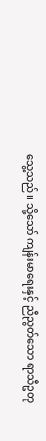သွေ့သည်။ သို့သော် ကျန်းမာရေးနှင့် ညီညွတ်သော ရာသီဥတု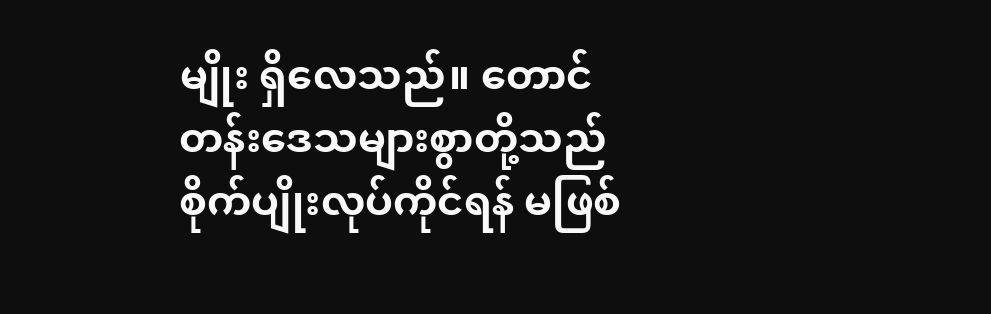မျိုး ရှိလေသည်။ တောင်တန်းဒေသများစွာတို့သည် စိုက်ပျိုးလုပ်ကိုင်ရန် မဖြစ်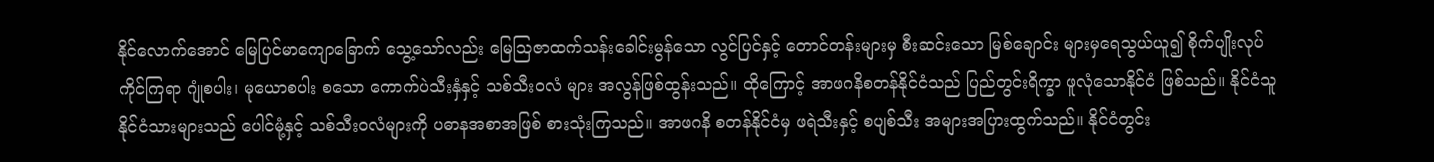နိုင်လောက်အောင် မြေပြင်မာကျောခြောက် သွေ့သော်လည်း မြေဩဇာထက်သန်းခေါင်းမွန်သော လွင်ပြင်နှင့် တောင်တန်းများမှ စီးဆင်းသော မြစ်ချောင်း များမှရေသွယ်ယူ၍ စိုက်ပျိုးလုပ်ကိုင်ကြရာ ဂျုံစပါး၊ မုယောစပါး စသော ကောက်ပဲသီးနှံနှင့် သစ်သီးဝလံ များ အလွန်ဖြစ်ထွန်းသည်။ ထိုကြောင့် အာဖဂနိစတန်နိုင်ငံသည် ပြည်တွင်းရိက္ခာ ဖူလုံသောနိုင်ငံ ဖြစ်သည်။ နိုင်ငံသူနိုင်ငံသားများသည် ပေါင်မုံ့နှင့် သစ်သီးဝလံများကို ပဓာနအစာအဖြစ် စားသုံးကြသည်။ အာဖဂနိ စတန်နိုင်ငံမှ ဖရဲသီးနှင့် စပျစ်သီး အများအပြားထွက်သည်။ နိုင်ငံတွင်း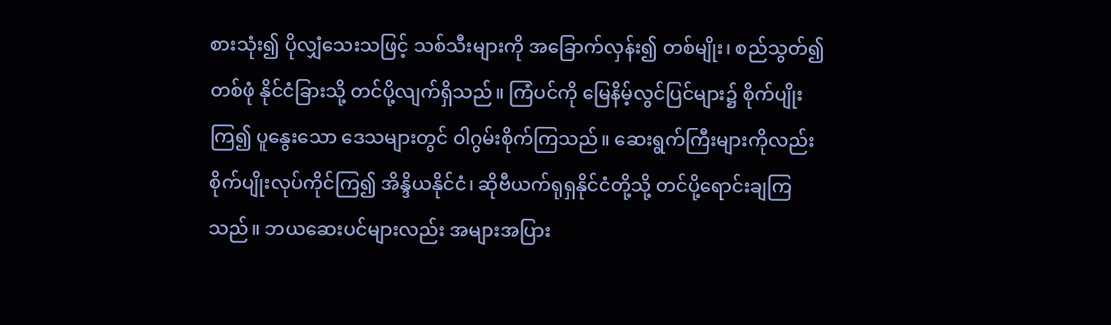စားသုံး၍ ပိုလျှံသေးသဖြင့် သစ်သီးများကို အခြောက်လှန်း၍ တစ်မျိုး၊ စည်သွတ်၍တစ်ဖုံ နိုင်ငံခြားသို့ တင်ပို့လျက်ရှိသည်။ ကြံပင်ကို မြေနိမ့်လွင်ပြင်များ၌ စိုက်ပျိုးကြ၍ ပူနွေးသော ဒေသများတွင် ဝါဂွမ်းစိုက်ကြသည်။ ဆေးရွက်ကြီးများကိုလည်း စိုက်ပျိုးလုပ်ကိုင်ကြ၍ အိန္ဒိယနိုင်ငံ၊ ဆိုဗီယက်ရုရှနိုင်ငံတို့သို့ တင်ပို့ရောင်းချကြသည်။ ဘယဆေးပင်များလည်း အများအပြား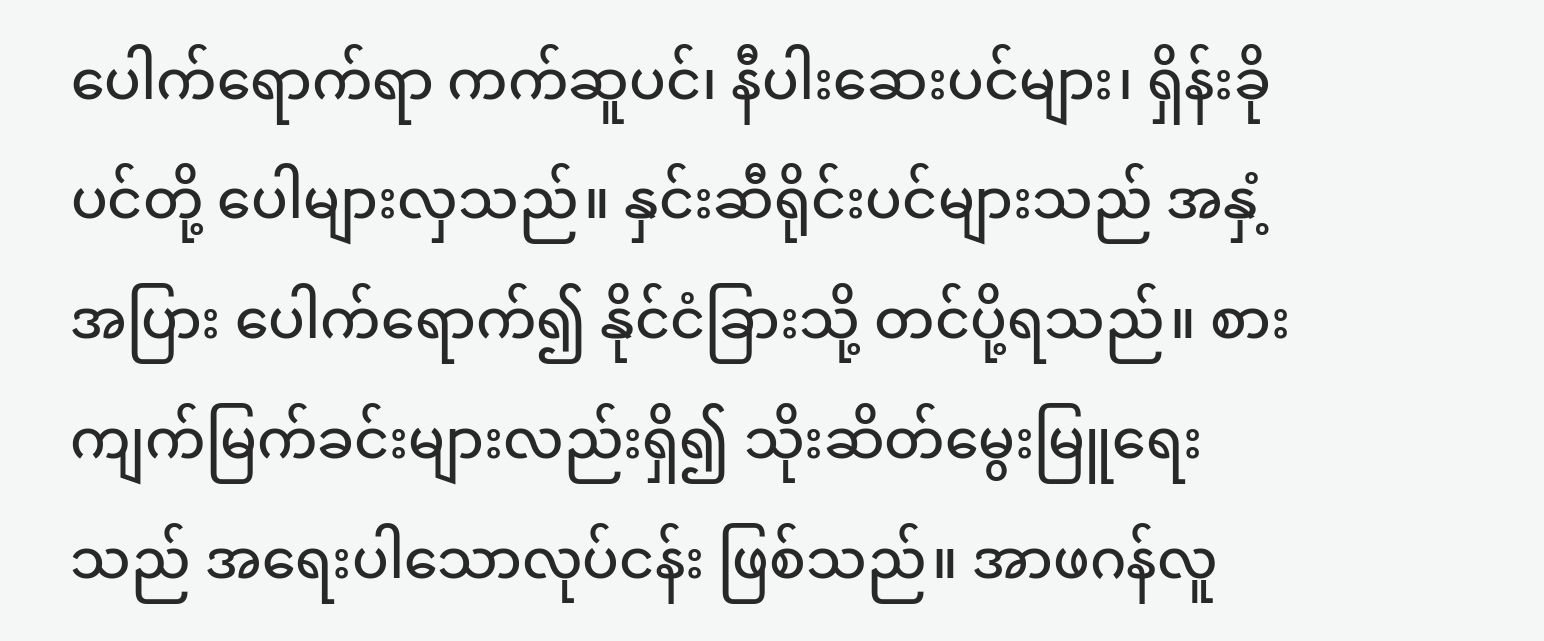ပေါက်ရောက်ရာ ကက်ဆူပင်၊ နီပါးဆေးပင်များ၊ ရှိန်းခိုပင်တို့ ပေါများလှသည်။ နှင်းဆီရိုင်းပင်များသည် အနှံ့အပြား ပေါက်ရောက်၍ နိုင်ငံခြားသို့ တင်ပို့ရသည်။ စားကျက်မြက်ခင်းများလည်းရှိ၍ သိုးဆိတ်မွေးမြူရေးသည် အရေးပါသောလုပ်ငန်း ဖြစ်သည်။ အာဖဂန်လူ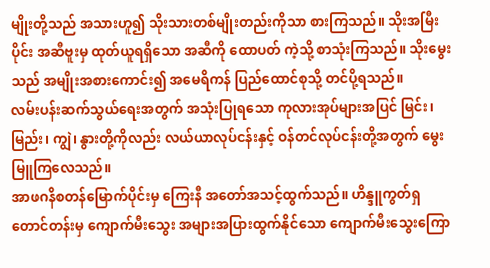မျိုးတို့သည် အသားဟူ၍ သိုးသားတစ်မျိုးတည်းကိုသာ စားကြသည်။ သိုးအမြီးပိုင်း အဆီဗူးမှ ထုတ်ယူရရှိသော အဆီကို ထောပတ် ကဲ့သို့ စာသုံးကြသည်။ သိုးမွေးသည် အမျိုးအစားကောင်း၍ အမေရိကန် ပြည်ထောင်စုသို့ တင်ပို့ရသည်။
လမ်းပန်းဆက်သွယ်ရေးအတွက် အသုံးပြုရသော ကုလားအုပ်များအပြင် မြင်း၊ မြည်း၊ ကျွဲ၊ နွားတို့ကိုလည်း လယ်ယာလုပ်ငန်းနှင့် ဝန်တင်လုပ်ငန်းတို့အတွက် မွေးမြူကြလေသည်။
အာဖဂနိစတန်မြောက်ပိုင်းမှ ကြေးနီ အတော်အသင့်ထွက်သည်။ ဟိန္ဒူကွတ်ရှ တောင်တန်းမှ ကျောက်မီးသွေး အများအပြားထွက်နိုင်သော ကျောက်မီးသွေးကြော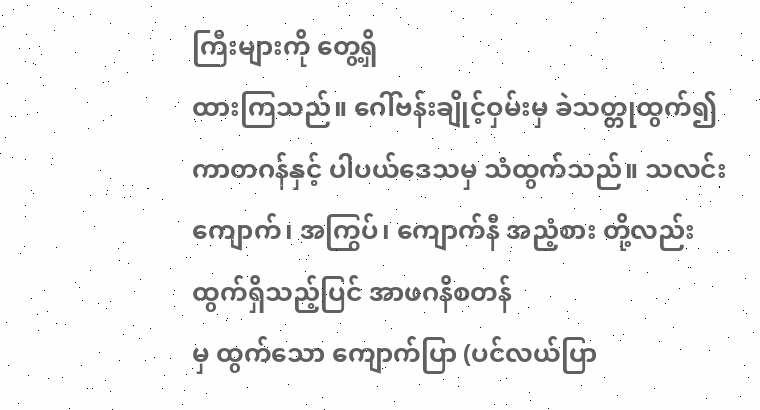ကြီးများကို တွေ့ရှိ
ထားကြသည်။ ဂေါ်ဗန်းချိုင့်ဝှမ်းမှ ခဲသတ္တုထွက်၍ ကာတဂန်နှင့် ပါပယ်ဒေသမှ သံထွက်သည်။ သလင်းကျောက်၊ အကြွပ်၊ ကျောက်နီ အညံ့စား တို့လည်း ထွက်ရှိသည့်ပြင် အာဖဂနိစတန်
မှ ထွက်သော ကျောက်ပြာ (ပင်လယ်ပြာ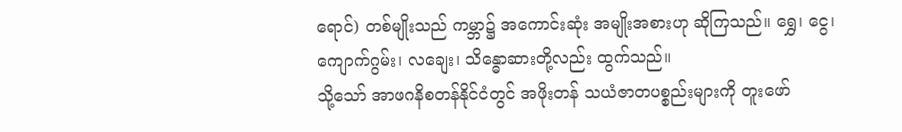ရောင်) တစ်မျိုးသည် ကမ္ဘာ၌ အကောင်းဆုံး အမျိုးအစားဟု ဆိုကြသည်။ ရွှေ၊ ငွေ၊ ကျောက်ဂွမ်း၊ လချေး၊ သိန္ဓောဆားတို့လည်း ထွက်သည်။
သို့သော် အာဖဂနိစတန်နိုင်ငံတွင် အဖိုးတန် သယံဇာတပစ္စည်းများကို တူးဖော်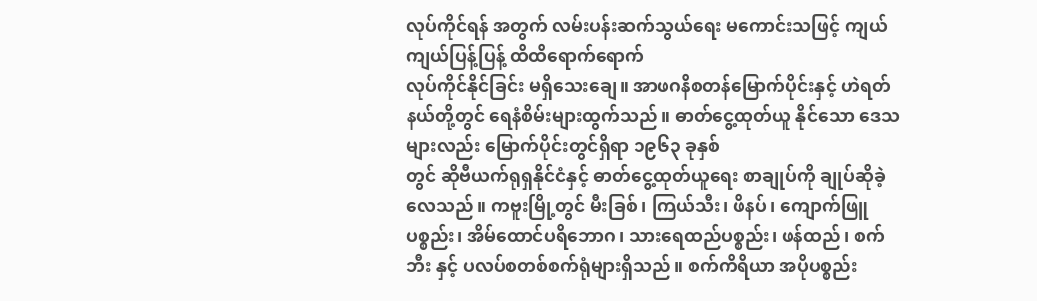လုပ်ကိုင်ရန် အတွက် လမ်းပန်းဆက်သွယ်ရေး မကောင်းသဖြင့် ကျယ်ကျယ်ပြန့်ပြန့် ထိထိရောက်ရောက်
လုပ်ကိုင်နိုင်ခြင်း မရှိသေးချေ။ အာဖဂနိစတန်မြောက်ပိုင်းနှင့် ဟဲရတ်နယ်တို့တွင် ရေနံစိမ်းများထွက်သည်။ ဓာတ်ငွေ့ထုတ်ယူ နိုင်သော ဒေသများလည်း မြောက်ပိုင်းတွင်ရှိရာ ၁၉၆၃ ခုနှစ်
တွင် ဆိုဗီယက်ရုရှနိုင်ငံနှင့် ဓာတ်ငွေ့ထုတ်ယူရေး စာချုပ်ကို ချုပ်ဆိုခဲ့လေသည်။ ကဗူးမြို့တွင် မီးခြစ်၊ ကြယ်သီး၊ ဖိနပ်၊ ကျောက်ဖြူ ပစ္စည်း၊ အိမ်ထောင်ပရိဘောဂ၊ သားရေထည်ပစ္စည်း၊ ဖန်ထည်၊ စက်ဘီး နှင့် ပလပ်စတစ်စက်ရုံများရှိသည်။ စက်ကိရိယာ အပိုပစ္စည်း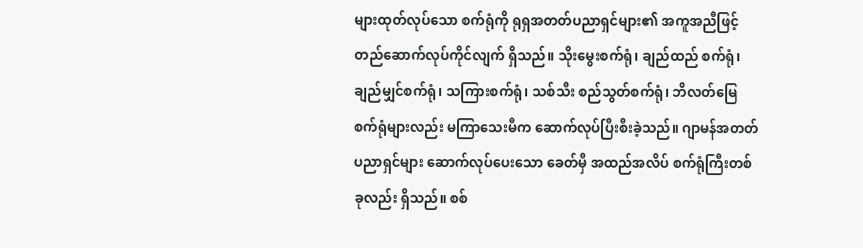များထုတ်လုပ်သော စက်ရုံကို ရုရှအတတ်ပညာရှင်များ၏ အကူအညီဖြင့် တည်ဆောက်လုပ်ကိုင်လျက် ရှိသည်။ သိုးမွေးစက်ရုံ၊ ချည်ထည် စက်ရုံ၊ ချည်မျှင်စက်ရုံ၊ သကြားစက်ရုံ၊ သစ်သီး စည်သွတ်စက်ရုံ၊ ဘိလတ်မြေစက်ရုံများလည်း မကြာသေးမီက ဆောက်လုပ်ပြီးစီးခဲ့သည်။ ဂျာမန်အတတ်ပညာရှင်များ ဆောက်လုပ်ပေးသော ခေတ်မှီ အထည်အလိပ် စက်ရုံကြီးတစ်ခုလည်း ရှိသည်။ စစ်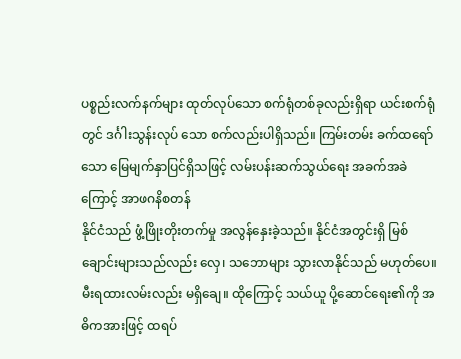ပစ္စည်းလက်နက်များ ထုတ်လုပ်သော စက်ရုံတစ်ခုလည်းရှိရာ ယင်းစက်ရုံတွင် ဒင်္ဂါးသွန်းလုပ် သော စက်လည်းပါရှိသည်။ ကြမ်းတမ်း ခက်ထရော်သော မြေမျက်နှာပြင်ရှိသဖြင့် လမ်းပန်းဆက်သွယ်ရေး အခက်အခဲကြောင့် အာဖဂနိစတန်
နိုင်ငံသည် ဖွံ့ဖြိုးတိုးတက်မှု အလွန်နှေးခဲ့သည်။ နိုင်ငံအတွင်းရှိ မြစ်ချောင်းများသည်လည်း လှေ၊ သဘောများ သွားလာနိုင်သည် မဟုတ်ပေ။ မီးရထားလမ်းလည်း မရှိချေ။ ထိုကြောင့် သယ်ယူ ပို့ဆောင်ရေး၏ကို အဓိကအားဖြင့် ထရပ်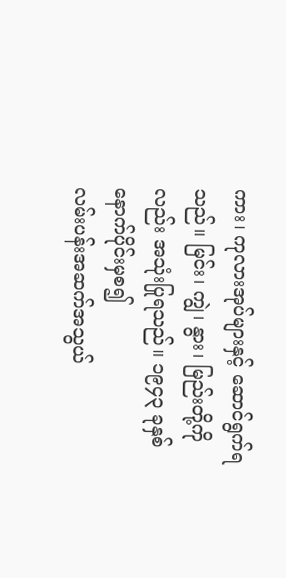ကား၊ ကုလားအုပ်များနှင့် ဆောင်ရွက်ရသည်။ မြင်း၊ ကျွဲ၊ နွား၊ မြည်းတို့ကိုလည်း အသုံးပြုရသည်။ ၁၉၄၃ ခုနှစ် နောက်ပိုင်းမှစ၍
လမ်းပန်းအဆက်အသွယ်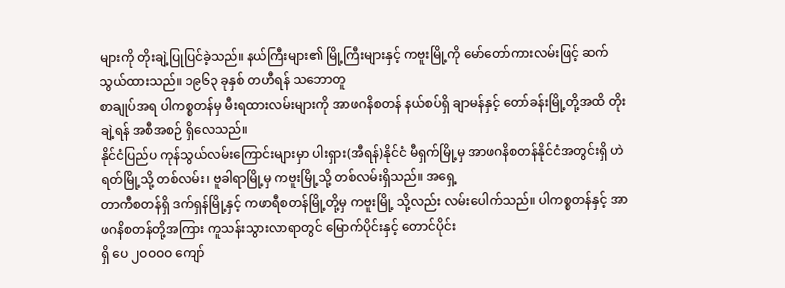များကို တိုးချဲ့ပြုပြင်ခဲ့သည်။ နယ်ကြီးများ၏ မြို့ကြီးများနှင့် ကဗူးမြို့ကို မော်တော်ကားလမ်းဖြင့် ဆက်သွယ်ထားသည်။ ၁၉၆၃ ခုနှစ် တဟီရန် သဘောတူ
စာချုပ်အရ ပါကစ္စတန်မှ မီးရထားလမ်းများကို အာဖဂနိစတန် နယ်စပ်ရှိ ချာမန်နှင့် တော်ခန်းမြို့တို့အထိ တိုးချဲ့ရန် အစီအစဉ် ရှိလေသည်။
နိုင်ငံပြည်ပ ကုန်သွယ်လမ်းကြောင်းများမှာ ပါးရှား(အီရန်)နိုင်ငံ မီရှက်မြို့မှ အာဖဂနိစတန်နိုင်ငံအတွင်းရှိ ဟဲရတ်မြို့သို့ တစ်လမ်း၊ ဗူခါရာမြို့မှ ကဗူးမြို့သို့ တစ်လမ်းရှိသည်။ အရှေ့
တာကီစတန်ရှိ ဒက်ရှန်မြို့နှင့် ကဖာရီစတန်မြို့တို့မှ ကဗူးမြို့ သို့လည်း လမ်းပေါက်သည်။ ပါကစ္စတန်နှင့် အာဖဂနိစတန်တို့အကြား ကူသန်းသွားလာရာတွင် မြောက်ပိုင်းနှင့် တောင်ပိုင်း
ရှိ ပေ ၂ဝဝဝဝ ကျော်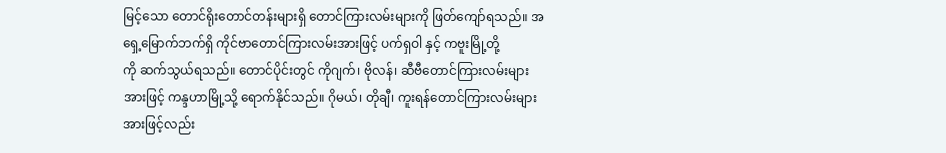မြင့်သော တောင်ရိုးတောင်တန်းများရှိ တောင်ကြားလမ်းများကို ဖြတ်ကျော်ရသည်။ အရှေ့မြောက်ဘက်ရှိ ကိုင်ဗာတောင်ကြားလမ်းအားဖြင့် ပက်ရှဝါ နှင့် ကဗူးမြို့တို့
ကို ဆက်သွယ်ရသည်။ တောင်ပိုင်းတွင် ကိုဂျက်၊ ဗိုလန်၊ ဆီဗီတောင်ကြားလမ်းများအားဖြင့် ကန္ဒဟာမြို့သို့ ရောက်နိုင်သည်။ ဂိုမယ်၊ တိုချီ၊ ကူးရန်တောင်ကြားလမ်းများအားဖြင့်လည်း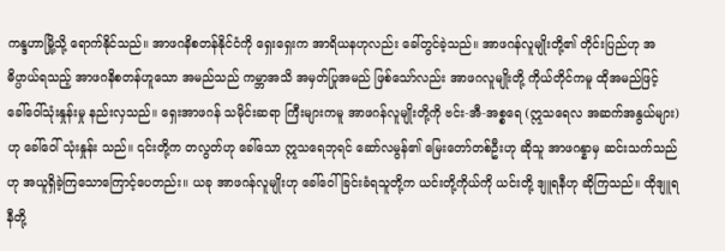ကန္ဒဟာမြို့သို့ ရောက်နိုင်သည်။ အာဖဂနိစတန်နိုင်ငံကို ရှေးရှေးက အာရိယနဟုလည်း ခေါ်တွင်ခဲ့သည်။ အာဖဂန်လူမျိုးတို့၏ တိုင်းပြည်ဟု အဓိပ္ပာယ်ရသည့် အာဖဂနိစတန်ဟူသော အမည်သည် ကမ္ဘာအသိ အမှတ်ပြုအမည် ဖြစ်သော်လည်း အာဖဂလူမျိုးတို့ ကိုယ်တိုင်ကမူ ထိုအမည်ဖြင့် ခေါ်ဝေါ်သုံးနှုန်းမှု နည်းလှသည်။ ရှေးအာဖဂန် သမိုင်းဆရာ ကြီးများကမူ အာဖဂန်လူမျိုးတို့ကို ဗင်း-အီ-အစ္စရေ (ဣသရေလ အဆက်အနွယ်များ)ဟု ခေါ်ဝေါ် သုံးနှုန်း သည်။ ၎င်းတို့က တလွတ်ဟု ခေါ်သော ဣသရေဘုရင် ဆော်လမွန်၏ မြေးတော်တစ်ဦးဟု ဆိုသူ အာဖဂန္နာမှ ဆင်းသက်သည်ဟု အယူရှိခဲ့ကြသောကြောင့်ပေတည်း။ ယခု အာဖဂန်လူမျိုးဟု ခေါ်ဝေါ်ခြင်းခံရသူတို့က ယင်းတို့ကိုယ်ကို ယင်းတို့ ဒျူရနီဟု ဆိုကြသည်။ ထိုဒျူရနီတို့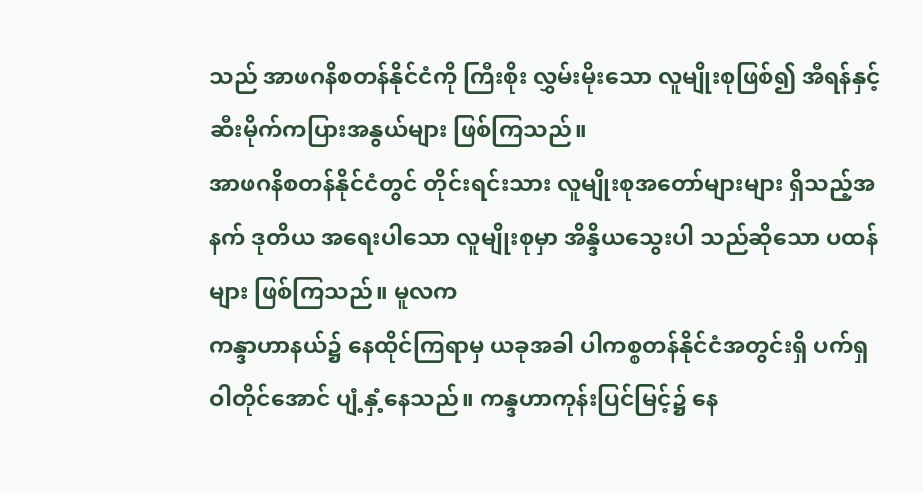သည် အာဖဂနိစတန်နိုင်ငံကို ကြီးစိုး လွှမ်းမိုးသော လူမျိုးစုဖြစ်၍ အီရန်နှင့် ဆီးမိုက်ကပြားအနွယ်များ ဖြစ်ကြသည်။
အာဖဂနိစတန်နိုင်ငံတွင် တိုင်းရင်းသား လူမျိုးစုအတော်များများ ရှိသည့်အနက် ဒုတိယ အရေးပါသော လူမျိုးစုမှာ အိန္ဒိယသွေးပါ သည်ဆိုသော ပထန်များ ဖြစ်ကြသည်။ မူလက
ကန္ဒာဟာနယ်၌ နေထိုင်ကြရာမှ ယခုအခါ ပါကစ္စတန်နိုင်ငံအတွင်းရှိ ပက်ရှဝါတိုင်အောင် ပျံ့နှံ့နေသည်။ ကန္ဒဟာကုန်းပြင်မြင့်၌ နေ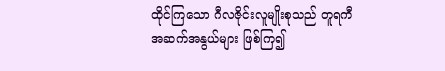ထိုင်ကြသော ဂီလဇိုင်းလူမျိုးစုသည် တူရကီ
အဆက်အနွယ်များ ဖြစ်ကြ၍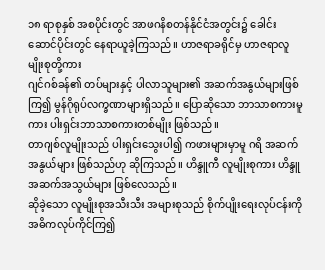၁၈ ရာစုနှစ် အစပိုင်းတွင် အာဖဂနိစတန်နိုင်ငံအတွင်း၌ ခေါင်းဆောင်ပိုင်းတွင် နေရာယူခဲ့ကြသည်။ ဟာဇရာခရိုင်မှ ဟာဇရာလူမျိုးစုတို့ကား
ဂျင်ဂစ်ခန်၏ တပ်များနှင့် ပါလာသူများ၏ အဆက်အနွယ်များဖြစ်ကြ၍ မွန်ဂိုရုပ်လက္ခဏာများရှိသည်။ ပြောဆိုသော ဘာသာစကားမူကား ပါးရှင်းဘာသာစကားတစ်မျိုး ဖြစ်သည်။
တာဂျစ်လူမျိုးသည် ပါးရှင်းသွေးပါ၍ ကဖားများမှာမူ ဂရိ အဆက်အနွယ်များ ဖြစ်သည်ဟု ဆိုကြသည်။ ဟိန္ဒူကီ လူမျိုးစုကား ဟိန္ဒူ အဆက်အသွယ်များ ဖြစ်လေသည်။
ဆိုခဲ့သော လူမျိုးစုအသီးသီး အများစုသည် စိုက်ပျိုးရေးလုပ်ငန်းကို အဓိကလုပ်ကိုင်ကြ၍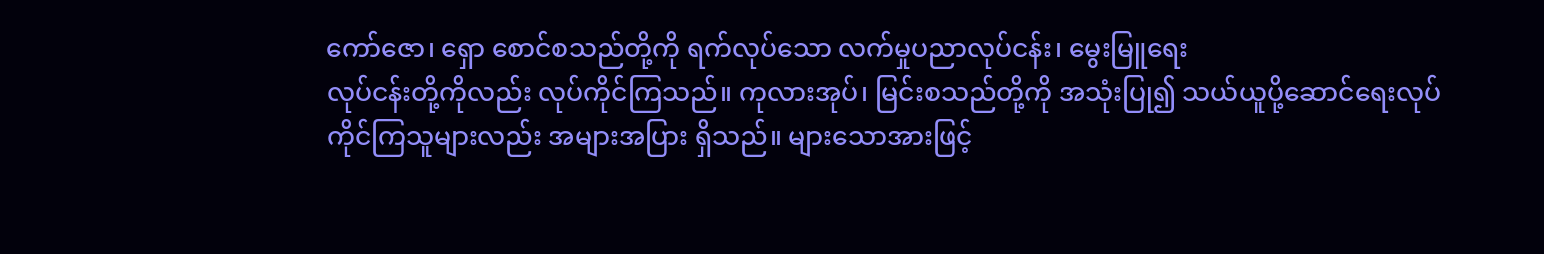ကော်ဇော၊ ရှော စောင်စသည်တို့ကို ရက်လုပ်သော လက်မှုပညာလုပ်ငန်း၊ မွေးမြူရေး
လုပ်ငန်းတို့ကိုလည်း လုပ်ကိုင်ကြသည်။ ကုလားအုပ်၊ မြင်းစသည်တို့ကို အသုံးပြု၍ သယ်ယူပို့ဆောင်ရေးလုပ်ကိုင်ကြသူများလည်း အများအပြား ရှိသည်။ များသောအားဖြင့်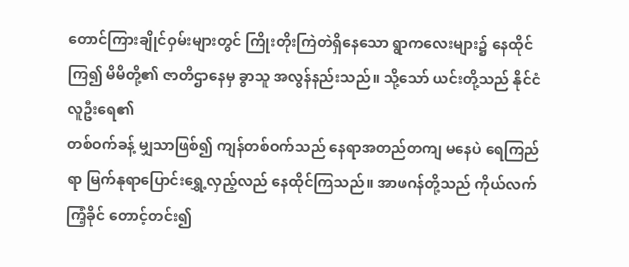တောင်ကြားချိုင်ဝှမ်းများတွင် ကြိုးတိုးကြဲတဲရှိနေသော ရွာကလေးများ၌ နေထိုင်ကြ၍ မိမိတို့၏ ဇာတိဌာနေမှ ခွာသူ အလွန်နည်းသည်။ သို့သော် ယင်းတို့သည် နိုင်ငံလူဦးရေ၏
တစ်ဝက်ခန့် မျှသာဖြစ်၍ ကျန်တစ်ဝက်သည် နေရာအတည်တကျ မနေပဲ ရေကြည်ရာ မြက်နုရာပြောင်းရွှေ့လှည့်လည် နေထိုင်ကြသည်။ အာဖဂန်တို့သည် ကိုယ်လက်ကြံ့ခိုင် တောင့်တင်း၍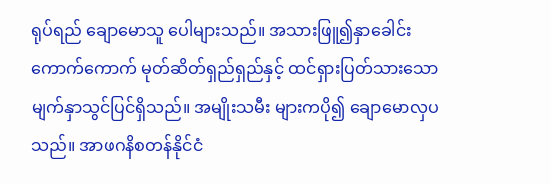ရုပ်ရည် ချောမောသူ ပေါများသည်။ အသားဖြူ၍နှာခေါင်း ကောက်ကောက် မုတ်ဆိတ်ရှည်ရှည်နှင့် ထင်ရှားပြတ်သားသော မျက်နှာသွင်ပြင်ရှိသည်။ အမျိုးသမီး များကပို၍ ချောမောလှပသည်။ အာဖဂနိစတန်နိုင်ငံ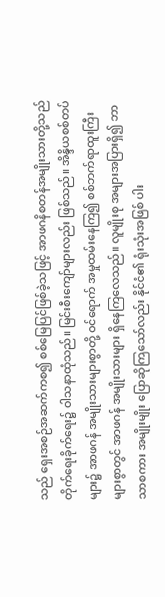သည် ရှေးအစဉ်အဆက်ကစ၍ စစ်မြေပြင်ဖြစ်ခဲ့သဖြင့် အာဖဂနိစတန်အမျိုးသားတို့သည် တိုက်ရေးခိုက်ရေး၌ ဝါသနာထုံသည်။ မြင်းစီးကျော်များလည်း ဖြစ်သည်။ အိန္ဒိယစစ်တပ်များ၌ အာဖဂန် အမျိုးသားများစွာတို့ ဝင်ရောက် အမှုထမ်းနေကြ၍ စစ်ဘက်ရာထူးကြီးများစွာတွင် အာဖဂန် အမျိုးသားများ ရှိနေကြလေသည်။ လူမျိုးစု အများအပြားရှိ၍ ဘာသာစကား အမျိုးမျိုး ပြောဆိုကြသော်လည်း နိုင်ငံ၏ ရုံးသုံးအဖြစ် ပါး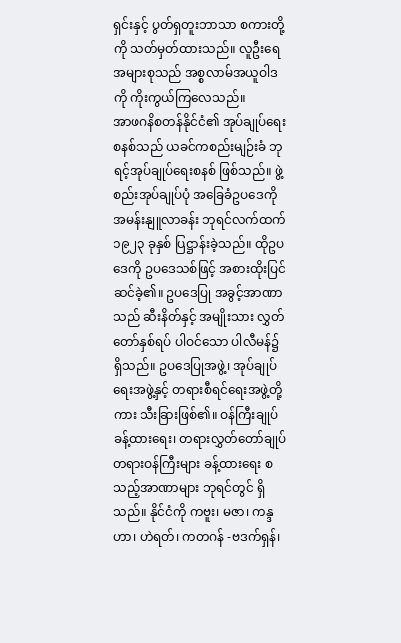ရှင်းနှင့် ပွတ်ရှတူးဘာသာ စကားတို့ကို သတ်မှတ်ထားသည်။ လူဦးရေ အများစုသည် အစ္စလာမ်အယူဝါဒကို ကိုးကွယ်ကြလေသည်။
အာဖဂနိစတန်နိုင်ငံ၏ အုပ်ချုပ်ရေးစနစ်သည် ယခင်ကစည်းမျဉ်းခံ ဘုရင့်အုပ်ချုပ်ရေးစနစ် ဖြစ်သည်။ ဖွဲ့စည်းအုပ်ချုပ်ပုံ အခြေခံဥပဒေကို အမန်းနျူလာခန်း ဘုရင်လက်ထက် ၁၉၂၃ ခုနှစ် ပြဋ္ဌာန်းခဲ့သည်။ ထိုဥပဒေကို ဥပဒေသစ်ဖြင့် အစားထိုးပြင်ဆင်ခဲ့၏။ ဥပဒေပြု အခွင့်အာဏာသည် ဆီးနိတ်နှင့် အမျိုးသား လွှတ်တော်နှစ်ရပ် ပါဝင်သော ပါလီမန်၌ရှိသည်။ ဥပဒေပြုအဖွဲ့၊ အုပ်ချုပ်ရေးအဖွဲ့နှင့် တရားစီရင်ရေးအဖွဲ့တို့ကား သီးခြားဖြစ်၏။ ဝန်ကြီးချုပ် ခန့်ထားရေး၊ တရားလွှတ်တော်ချုပ် တရားဝန်ကြီးများ ခန့်ထားရေး စသည့်အာဏာများ ဘုရင်တွင် ရှိသည်။ နိုင်ငံကို ကဗူး၊ မဇာ၊ ကန္ဒဟာ၊ ဟဲရတ်၊ ကတဂန် -ဗဒက်ရှန်၊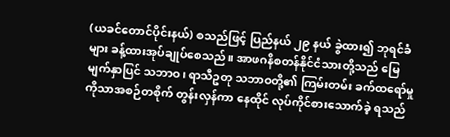(ယခင်တောင်ပိုင်းနယ်) စသည်ဖြင့် ပြည်နယ် ၂၉ နယ် ခွဲထား၍ ဘုရင်ခံများ ခန့်ထားအုပ်ချုပ်စေသည်။ အာဖဂနိစတန်နိုင်ငံသားတို့သည် မြေမျက်နှာပြင် သဘာဝ၊ ရာသီဥတု သဘာဝတို့၏ ကြမ်းတမ်း ခက်ထရော်မှုကိုသာအစဉ်တစိုက် တွန်းလှန်ကာ နေထိုင် လုပ်ကိုင်စားသောက်ခဲ့ ရသည်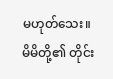မဟုတ်သေး။ မိမိတို့၏ တိုင်း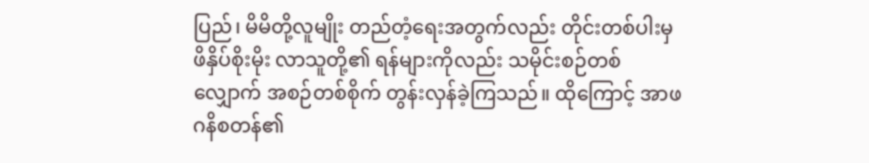ပြည်၊ မိမိတို့လူမျိုး တည်တံ့ရေးအတွက်လည်း တိုင်းတစ်ပါးမှ ဖိနှိပ်စိုးမိုး လာသူတို့၏ ရန်များကိုလည်း သမိုင်းစဉ်တစ်လျှောက် အစဉ်တစ်စိုက် တွန်းလှန်ခဲ့ကြသည်။ ထိုကြောင့် အာဖဂနိစတန်၏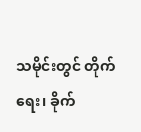သမိုင်းတွင် တိုက်ရေး၊ ခိုက်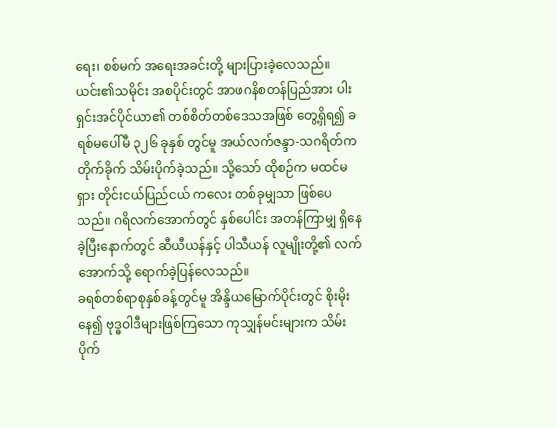ရေး၊ စစ်မက် အရေးအခင်းတို့ များပြားခဲ့လေသည်။ ယင်း၏သမိုင်း အစပိုင်းတွင် အာဖဂနိစတန်ပြည်အား ပါးရှင်းအင်ပိုင်ယာ၏ တစ်စိတ်တစ်ဒေသအဖြစ် တွေ့ရှိရ၍ ခရစ်မပေါ်မီ ၃၂၆ ခုနှစ် တွင်မူ အယ်လက်ဇန္ဒာ-သဂရိတ်က တိုက်ခိုက် သိမ်းပိုက်ခဲ့သည်။ သို့သော် ထိုစဉ်က မထင်မရှား တိုင်းငယ်ပြည်ငယ် ကလေး တစ်ခုမျှသာ ဖြစ်ပေသည်။ ဂရိလက်အောက်တွင် နှစ်ပေါင်း အတန်ကြာမျှ ရှိနေခဲ့ပြီးနောက်တွင် ဆီယီယန်နှင့် ပါသီယန် လူမျိုးတို့၏ လက်အောက်သို့ ရောက်ခဲ့ပြန်လေသည်။
ခရစ်တစ်ရာစုနှစ်ခန့်တွင်မူ အိန္ဒိယမြောက်ပိုင်းတွင် စိုးမိုးနေ၍ ဗုဒ္ဓဝါဒီများဖြစ်ကြသော ကုသျှန်မင်းများက သိမ်းပိုက်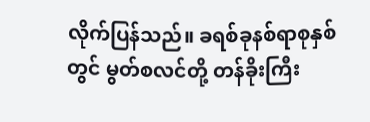လိုက်ပြန်သည်။ ခရစ်ခုနစ်ရာစုနှစ်တွင် မွတ်စလင်တို့ တန်ခိုးကြီး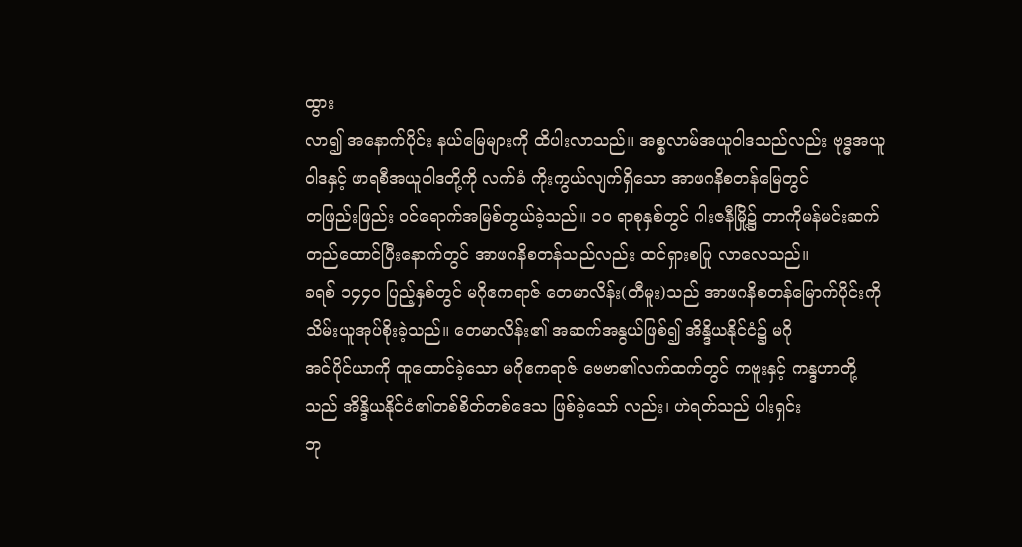ထွား
လာ၍ အနောက်ပိုင်း နယ်မြေများကို ထိပါးလာသည်။ အစ္စလာမ်အယူဝါဒသည်လည်း ဗုဒ္ဓအယူဝါဒနှင့် ဖာရစီအယူဝါဒတို့ကို လက်ခံ ကိုးကွယ်လျက်ရှိသော အာဖဂနိစတန်မြေတွင်
တဖြည်းဖြည်း ဝင်ရောက်အမြစ်တွယ်ခဲ့သည်။ ၁ဝ ရာစုနှစ်တွင် ဂါးဇနီမြို့၌ တာကိုမန်မင်းဆက် တည်ထောင်ပြီးနောက်တွင် အာဖဂနိစတန်သည်လည်း ထင်ရှားစပြု လာလေသည်။
ခရစ် ၁၄၄ဝ ပြည့်နှစ်တွင် မဂိုဧကရာဇ် တေမာလိန်း(တီမူး)သည် အာဖဂနိစတန်မြောက်ပိုင်းကို သိမ်းယူအုပ်စိုးခဲ့သည်။ တေမာလိန်း၏ အဆက်အနွယ်ဖြစ်၍ အိန္ဒိယနိုင်ငံ၌ မဂို
အင်ပိုင်ယာကို ထူထောင်ခဲ့သော မဂိုဧကရာဇ် ဗေဗာ၏လက်ထက်တွင် ကဗူးနှင့် ကန္ဒဟာတို့သည် အိန္ဒိယနိုင်ငံ၏တစ်စိတ်တစ်ဒေသ ဖြစ်ခဲ့သော် လည်း၊ ဟဲရတ်သည် ပါးရှင်း
ဘု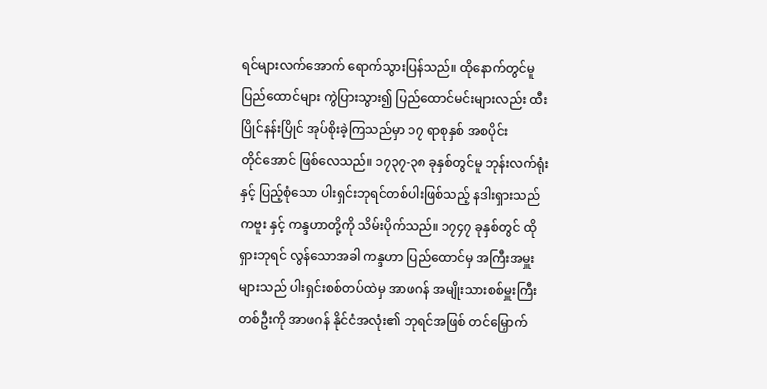ရင်များလက်အောက် ရောက်သွားပြန်သည်။ ထိုနောက်တွင်မူ ပြည်ထောင်များ ကွဲပြားသွား၍ ပြည်ထောင်မင်းများလည်း ထီးပြိုင်နန်းပြိုင် အုပ်စိုးခဲ့ကြသည်မှာ ၁၇ ရာစုနှစ် အစပိုင်း
တိုင်အောင် ဖြစ်လေသည်။ ၁၇၃၇-၃၈ ခုနှစ်တွင်မူ ဘုန်းလက်ရုံးနှင့် ပြည့်စုံသော ပါးရှင်းဘုရင်တစ်ပါးဖြစ်သည့် နဒါးရှားသည် ကဗူး နှင့် ကန္ဒဟာတို့ကို သိမ်းပိုက်သည်။ ၁၇၄၇ ခုနှစ်တွင် ထိုရှားဘုရင် လွန်သောအခါ ကန္ဒဟာ ပြည်ထောင်မှ အကြီးအမှူးများသည် ပါးရှင်းစစ်တပ်ထဲမှ အာဖဂန် အမျိုးသားစစ်မှူးကြီးတစ်ဦးကို အာဖဂန် နိုင်ငံအလုံး၏ ဘုရင်အဖြစ် တင်မြှောက်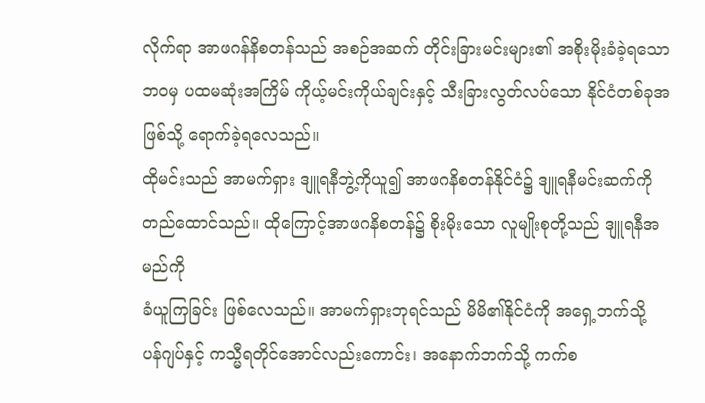လိုက်ရာ အာဖဂန်နိစတန်သည် အစဉ်အဆက် တိုင်းခြားမင်းများ၏ အစိုးမိုးခံခဲ့ရသောဘဝမှ ပထမဆုံးအကြိမ် ကိုယ့်မင်းကိုယ်ချင်းနှင့် သီးခြားလွတ်လပ်သော နိုင်ငံတစ်ခုအဖြစ်သို့ ရောက်ခဲ့ရလေသည်။
ထိုမင်းသည် အာမက်ရှား ဒျူရနီဘွဲ့ကိုယူ၍ အာဖဂနိစတန်နိုင်ငံ၌ ဒျူရနီမင်းဆက်ကို တည်ထောင်သည်။ ထိုကြောင့်အာဖဂနိစတန်၌ စိုးမိုးသော လူမျိုးစုတို့သည် ဒျူရနီအမည်ကို
ခံယူကြခြင်း ဖြစ်လေသည်။ အာမက်ရှားဘုရင်သည် မိမိ၏နိုင်ငံကို အရှေ့ဘက်သို့ ပန်ဂျပ်နှင့် ကသ္မီရတိုင်အောင်လည်းကောင်း၊ အနောက်ဘက်သို့ ကက်စ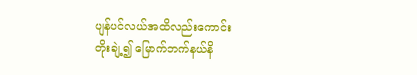ပျန်ပင်လယ်အထိလည်းကောင်း
တိုးချဲ့၍ မြောက်ဘက်နယ်နိ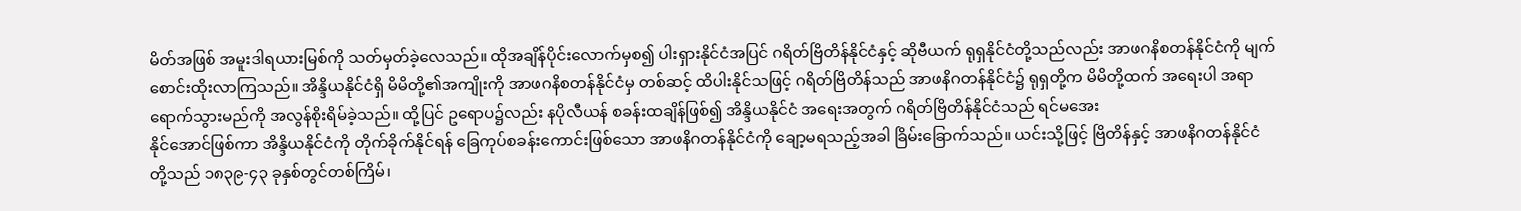မိတ်အဖြစ် အမူးဒါရယားမြစ်ကို သတ်မှတ်ခဲ့လေသည်။ ထိုအချိန်ပိုင်းလောက်မှစ၍ ပါးရှားနိုင်ငံအပြင် ဂရိတ်ဗြိတိန်နိုင်ငံနှင့် ဆိုဗီယက် ရုရှနိုင်ငံတို့သည်လည်း အာဖဂနိစတန်နိုင်ငံကို မျက်စောင်းထိုးလာကြသည်။ အိန္ဒိယနိုင်ငံရှိ မိမိတို့၏အကျိုးကို အာဖဂနိစတန်နိုင်ငံမှ တစ်ဆင့် ထိပါးနိုင်သဖြင့် ဂရိတ်ဗြိတိန်သည် အာဖနိဂတန်နိုင်ငံ၌ ရုရှတို့က မိမိတို့ထက် အရေးပါ အရာ ရောက်သွားမည်ကို အလွန်စိုးရိမ်ခဲ့သည်။ ထို့ပြင် ဥရောပ၌လည်း နပိုလီယန် စခန်းထချိန်ဖြစ်၍ အိန္ဒိယနိုင်ငံ အရေးအတွက် ဂရိတ်ဗြိတိန်နိုင်ငံသည် ရင်မအေး
နိုင်အောင်ဖြစ်ကာ အိန္ဒိယနိုင်ငံကို တိုက်ခိုက်နိုင်ရန် ခြေကုပ်စခန်းကောင်းဖြစ်သော အာဖနိဂတန်နိုင်ငံကို ချော့မရသည့်အခါ ခြိမ်းခြောက်သည်။ ယင်းသို့ဖြင့် ဗြိတိန်နှင့် အာဖနိဂတန်နိုင်ငံ
တို့သည် ၁၈၃၉-၄၃ ခုနှစ်တွင်တစ်ကြိမ်၊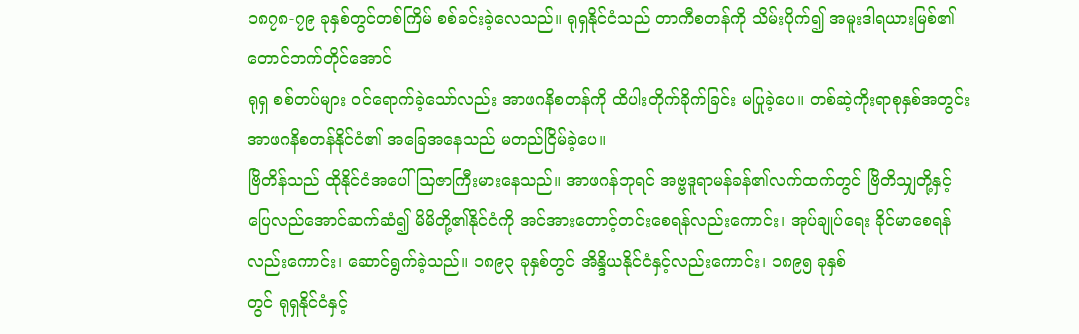၁၈၇၈-၇၉ ခုနှစ်တွင်တစ်ကြိမ် စစ်ခင်းခဲ့လေသည်။ ရုရှနိုင်ငံသည် တာကီစတန်ကို သိမ်းပိုက်၍ အမူးဒါရယားမြစ်၏ တောင်ဘက်တိုင်အောင်
ရုရှ စစ်တပ်များ ဝင်ရောက်ခဲ့သော်လည်း အာဖဂနိစတန်ကို ထိပါးတိုက်ခိုက်ခြင်း မပြုခဲ့ပေ။ တစ်ဆဲ့ကိုးရာစုနှစ်အတွင်း အာဖဂနိစတန်နိုင်ငံ၏ အခြေအနေသည် မတည်ငြိမ်ခဲ့ပေ။
ဗြိတိန်သည် ထိုနိုင်ငံအပေါ် ဩဇာကြီးမားနေသည်။ အာဖဂန်ဘုရင် အဗ္ဗဒူရာမန်ခန်၏လက်ထက်တွင် ဗြိတိသျှတို့နှင့် ပြေလည်အောင်ဆက်ဆံ၍ မိမိတို့၏နိုင်ငံကို အင်အားတောင့်တင်းစေရန်လည်းကောင်း၊ အုပ်ချုပ်ရေး ခိုင်မာစေရန်လည်းကောင်း၊ ဆောင်ရွက်ခဲ့သည်။ ၁၈၉၃ ခုနှစ်တွင် အိန္ဒိယနိုင်ငံနှင့်လည်းကောင်း၊ ၁၈၉၅ ခုနှစ်
တွင် ရုရှနိုင်ငံနှင့်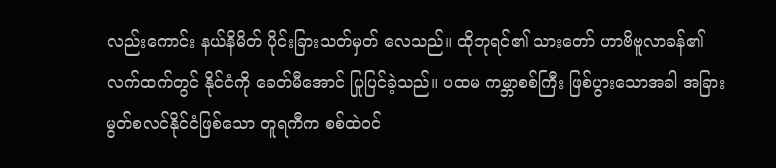လည်းကောင်း နယ်နိမိတ် ပိုင်းခြားသတ်မှတ် လေသည်။ ထိုဘုရင်၏ သားတော် ဟာဗိဗူလာခန်၏ လက်ထက်တွင် နိုင်ငံကို ခေတ်မီအောင် ပြုပြင်ခဲ့သည်။ ပထမ ကမ္ဘာစစ်ကြီး ဖြစ်ပွားသောအခါ အခြားမွတ်စလင်နိုင်ငံဖြစ်သော တူရကီက စစ်ထဲဝင်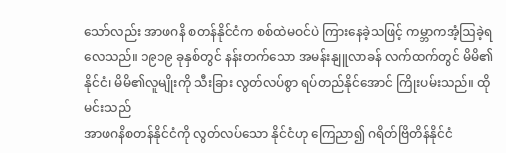သော်လည်း အာဖဂနိ စတန်နိုင်ငံက စစ်ထဲမဝင်ပဲ ကြားနေခဲ့သဖြင့် ကမ္ဘာကအံ့ဩခဲ့ရလေသည်။ ၁၉၁၉ ခုနှစ်တွင် နန်းတက်သော အမန်းနျူလာခန် လက်ထက်တွင် မိမိ၏ နိုင်ငံ၊ မိမိ၏လူမျိုးကို သီးခြား လွတ်လပ်စွာ ရပ်တည်နိုင်အောင် ကြိုးပမ်းသည်။ ထိုမင်းသည်
အာဖဂနိစတန်နိုင်ငံကို လွတ်လပ်သော နိုင်ငံဟု ကြေညာ၍ ဂရိတ်ဗြိတိန်နိုင်ငံ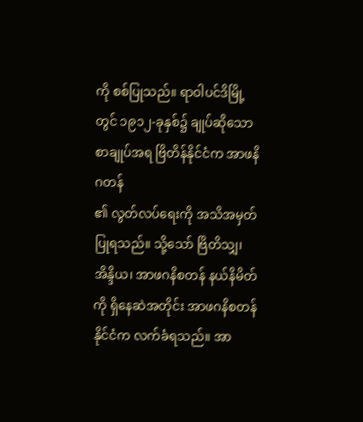ကို စစ်ပြုသည်။ ရာဝါပင်ဒိမြို့တွင် ၁၉၁၂-ခုနှစ်၌ ချုပ်ဆိုသော စာချုပ်အရ ဗြိတိန်နိုင်ငံက အာဖနိဂတန်
၏ လွတ်လပ်ရေးကို အသိအမှတ်ပြုရသည်။ သို့သော် ဗြိတိသျှ၊ အိန္ဒိယ၊ အာဖဂနိစတန် နယ်နိမိတ်ကို ရှိနေဆဲအတိုင်း အာဖဂနိစတန်နိုင်ငံက လက်ခံရသည်။ အာ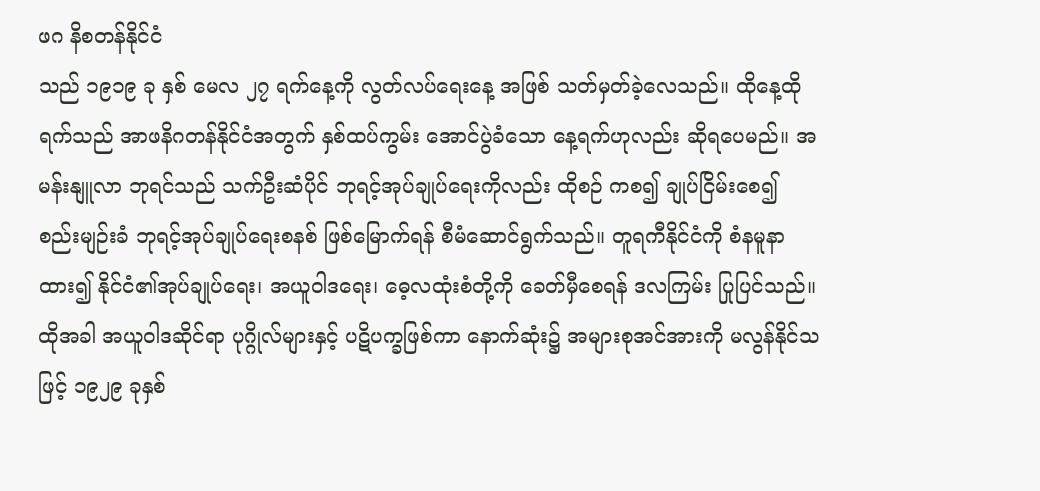ဖဂ နိစတန်နိုင်ငံ
သည် ၁၉၁၉ ခု နှစ် မေလ ၂၇ ရက်နေ့ကို လွတ်လပ်ရေးနေ့ အဖြစ် သတ်မှတ်ခဲ့လေသည်။ ထိုနေ့ထိုရက်သည် အာဖနိဂတန်နိုင်ငံအတွက် နှစ်ထပ်ကွမ်း အောင်ပွဲခံသော နေ့ရက်ဟုလည်း ဆိုရပေမည်။ အမန်းနျူလာ ဘုရင်သည် သက်ဦးဆံပိုင် ဘုရင့်အုပ်ချုပ်ရေးကိုလည်း ထိုစဉ် ကစ၍ ချုပ်ငြိမ်းစေ၍ စည်းမျဉ်းခံ ဘုရင့်အုပ်ချုပ်ရေးစနစ် ဖြစ်မြောက်ရန် စီမံဆောင်ရွက်သည်။ တူရကီနိုင်ငံကို စံနမူနာ ထား၍ နိုင်ငံ၏အုပ်ချုပ်ရေး၊ အယူဝါဒရေး၊ ဓေ့လထုံးစံတို့ကို ခေတ်မှီစေရန် ဒလကြမ်း ပြုပြင်သည်။ ထိုအခါ အယူဝါဒဆိုင်ရာ ပုဂ္ဂိုလ်များနှင့် ပဋိပက္ခဖြစ်ကာ နောက်ဆုံး၌ အများစုအင်အားကို မလွန်နိုင်သဖြင့် ၁၉၂၉ ခုနှစ်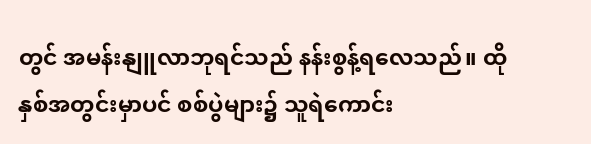တွင် အမန်းနျူလာဘုရင်သည် နန်းစွန့်ရလေသည်။ ထိုနှစ်အတွင်းမှာပင် စစ်ပွဲများ၌ သူရဲကောင်း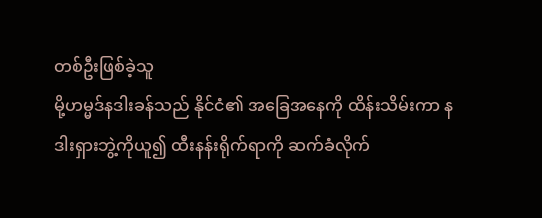တစ်ဦးဖြစ်ခဲ့သူ
မို့ဟမ္မဒ်နဒါးခန်သည် နိုင်ငံ၏ အခြေအနေကို ထိန်းသိမ်းကာ နဒါးရှားဘွဲ့ကိုယူ၍ ထီးနန်းရိုက်ရာကို ဆက်ခံလိုက်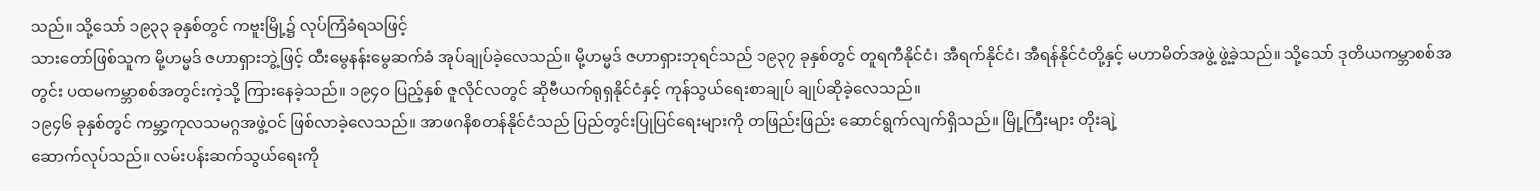သည်။ သို့သော် ၁၉၃၃ ခုနှစ်တွင် ကဗူးမြို့၌ လုပ်ကြံခံရသဖြင့်
သားတော်ဖြစ်သူက မို့ဟမ္မဒ် ဇဟာရှားဘွဲ့ဖြင့် ထီးမွေနန်းမွေဆက်ခံ အုပ်ချုပ်ခဲ့လေသည်။ မို့ဟမ္မဒ် ဇဟာရှားဘုရင်သည် ၁၉၃၇ ခုနှစ်တွင် တူရကီနိုင်ငံ၊ အီရက်နိုင်ငံ၊ အီရန်နိုင်ငံတို့နှင့် မဟာမိတ်အဖွဲ့ ဖွဲ့ခဲ့သည်။ သို့သော် ဒုတိယကမ္ဘာစစ်အတွင်း ပထမကမ္ဘာစစ်အတွင်းကဲ့သို့ ကြားနေခဲ့သည်။ ၁၉၄ဝ ပြည့်နှစ် ဇူလိုင်လတွင် ဆိုဗီယက်ရုရှနိုင်ငံနှင့် ကုန်သွယ်ရေးစာချုပ် ချုပ်ဆိုခဲ့လေသည်။
၁၉၄၆ ခုနှစ်တွင် ကမ္ဘာ့ကုလသမဂ္ဂအဖွဲ့ဝင် ဖြစ်လာခဲ့လေသည်။ အာဖဂနိစတန်နိုင်ငံသည် ပြည်တွင်းပြုပြင်ရေးများကို တဖြည်းဖြည်း ဆောင်ရွက်လျက်ရှိသည်။ မြို့ကြီးများ တိုးချဲ့
ဆောက်လုပ်သည်။ လမ်းပန်းဆက်သွယ်ရေးကို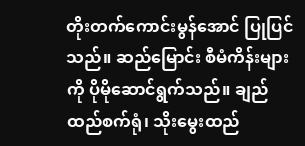တိုးတက်ကောင်းမွန်အောင် ပြုပြင်သည်။ ဆည်မြောင်း စီမံကိန်းများကို ပိုမိုဆောင်ရွက်သည်။ ချည်ထည်စက်ရုံ၊ သိုးမွေးထည်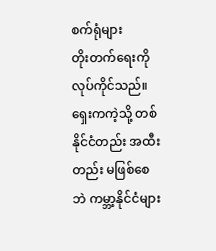စက်ရုံများ
တိုးတက်ရေးကို လုပ်ကိုင်သည်။ ရှေးကကဲ့သို့ တစ်နိုင်ငံတည်း အထီးတည်း မဖြစ်စေဘဲ ကမ္ဘာ့နိုင်ငံများ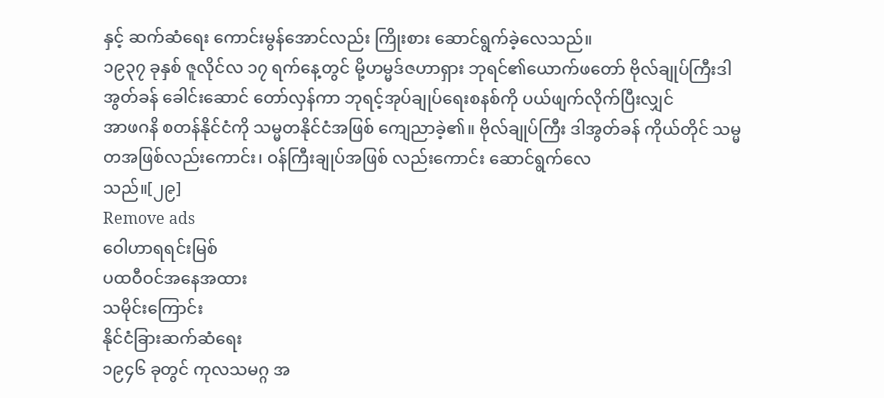နှင့် ဆက်ဆံရေး ကောင်းမွန်အောင်လည်း ကြိုးစား ဆောင်ရွက်ခဲ့လေသည်။
၁၉၃၇ ခုနှစ် ဇူလိုင်လ ၁၇ ရက်နေ့တွင် မို့ဟမ္မဒ်ဇဟာရှား ဘုရင်၏ယောက်ဖတော် ဗိုလ်ချုပ်ကြီးဒါအွတ်ခန် ခေါင်းဆောင် တော်လှန်ကာ ဘုရင့်အုပ်ချုပ်ရေးစနစ်ကို ပယ်ဖျက်လိုက်ပြီးလျှင်
အာဖဂနိ စတန်နိုင်ငံကို သမ္မတနိုင်ငံအဖြစ် ကျေညာခဲ့၏။ ဗိုလ်ချုပ်ကြီး ဒါအွတ်ခန် ကိုယ်တိုင် သမ္မတအဖြစ်လည်းကောင်း၊ ဝန်ကြီးချုပ်အဖြစ် လည်းကောင်း ဆောင်ရွက်လေ
သည်။[၂၉]
Remove ads
ဝေါဟာရရင်းမြစ်
ပထဝီဝင်အနေအထား
သမိုင်းကြောင်း
နိုင်ငံခြားဆက်ဆံရေး
၁၉၄၆ ခုတွင် ကုလသမဂ္ဂ အ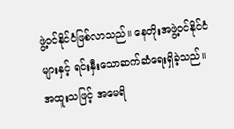ဖွဲ့ဝင်နိုင်ငံဖြစ်လာသည်။ နေတိုးအဖွဲ့ဝင်နိုင်ငံများနှင့် ရင်းနှီးသောဆက်ဆံရေးရှိခဲ့သည်။ အထူးသဖြင့် အမေရိ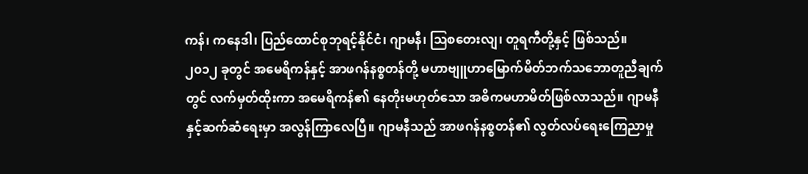ကန်၊ ကနေဒါ၊ ပြည်ထောင်စုဘုရင့်နိုင်ငံ၊ ဂျာမနီ၊ ဩစတေးလျ၊ တူရကီတို့နှင့် ဖြစ်သည်။ ၂၀၁၂ ခုတွင် အမေရိကန်နှင့် အာဖဂန်နစ္စတန်တို့ မဟာဗျူဟာမြောက်မိတ်ဘက်သဘောတူညီချက်တွင် လက်မှတ်ထိုးကာ အမေရိကန်၏ နေတိုးမဟုတ်သော အဓိကမဟာမိတ်ဖြစ်လာသည်။ ဂျာမနီနှင့်ဆက်ဆံရေးမှာ အလွန်ကြာလေပြီ။ ဂျာမနီသည် အာဖဂန်နစ္စတန်၏ လွတ်လပ်ရေးကြေညာမှု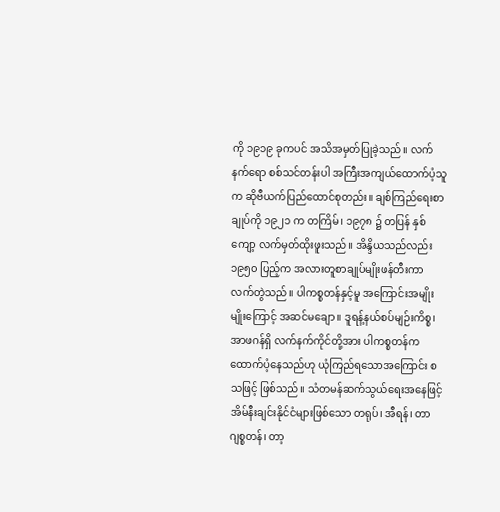ကို ၁၉၁၉ ခုကပင် အသိအမှတ်ပြုခဲ့သည်။ လက်နက်ရော စစ်သင်တန်းပါ အကြီးအကျယ်ထောက်ပံ့သူက ဆိုဗီယက်ပြည်ထောင်စုတည်း။ ချစ်ကြည်ရေးစာချုပ်ကို ၁၉၂၁ က တကြိမ်၊ ၁၉၇၈ ၌ တပြန် နှစ်ကျော့ လက်မှတ်ထိုးဖူးသည်။ အိန္ဒိယသည်လည်း ၁၉၅၀ ပြည့်က အလားတူစာချုပ်မျိုးဖန်တီးကာ လက်တွဲသည်။ ပါကစ္စတန်နှင့်မူ အကြောင်းအမျိုးမျိုးကြောင့် အဆင်မချော။ ဒူရန့်နယ်စပ်မျဉ်းကိစ္စ၊ အာဖဂန်ရှိ လက်နက်ကိုင်တို့အား ပါကစ္စတန်က ထောက်ပံ့နေသည်ဟု ယုံကြည်ရသောအကြောင်း စသဖြင့် ဖြစ်သည်။ သံတမန်ဆက်သွယ်ရေးအနေဖြင့် အိမ်နီးချင်းနိုင်ငံများဖြစ်သော တရုပ်၊ အီရန်၊ တာဂျစ္စတန်၊ တာ့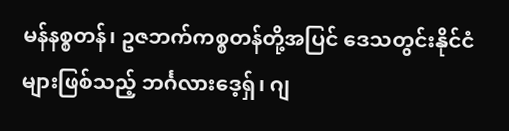မန်နစ္စတန်၊ ဥဇဘက်ကစ္စတန်တို့အပြင် ဒေသတွင်းနိုင်ငံများဖြစ်သည့် ဘင်္ဂလားဒေ့ရှ်၊ ဂျ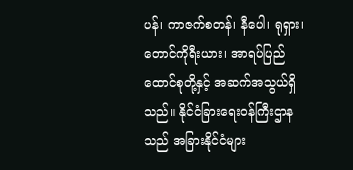ပန်၊ ကာဇက်စတန်၊ နီပေါ၊ ရုရှား၊ တောင်ကိုရီးယား၊ အာရပ်ပြည်ထောင်စုတို့နှင့် အဆက်အသွယ်ရှိသည်။ နိုင်ငံခြားရေးဝန်ကြီးဌာနသည် အခြားနိုင်ငံများ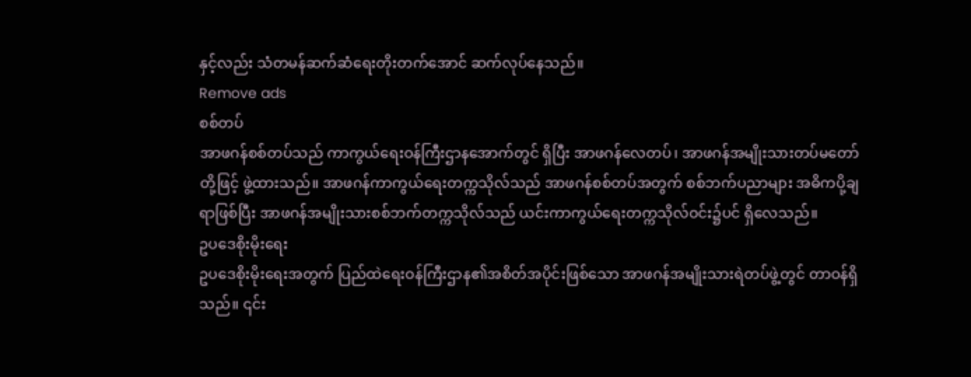နှင့်လည်း သံတမန်ဆက်ဆံရေးတိုးတက်အောင် ဆက်လုပ်နေသည်။
Remove ads
စစ်တပ်
အာဖဂန်စစ်တပ်သည် ကာကွယ်ရေးဝန်ကြီးဌာနအောက်တွင် ရှိပြီး အာဖဂန်လေတပ်၊ အာဖဂန်အမျိုးသားတပ်မတော်တို့ဖြင့် ဖွဲ့ထားသည်။ အာဖဂန်ကာကွယ်ရေးတက္ကသိုလ်သည် အာဖဂန်စစ်တပ်အတွက် စစ်ဘက်ပညာများ အဓိကပို့ချရာဖြစ်ပြီး အာဖဂန်အမျိုးသားစစ်ဘက်တက္ကသိုလ်သည် ယင်းကာကွယ်ရေးတက္ကသိုလ်ဝင်း၌ပင် ရှိလေသည်။
ဥပဒေစိုးမိုးရေး
ဥပဒေစိုးမိုးရေးအတွက် ပြည်ထဲရေးဝန်ကြီးဌာန၏အစိတ်အပိုင်းဖြစ်သော အာဖဂန်အမျိုးသားရဲတပ်ဖွဲ့တွင် တာဝန်ရှိသည်။ ၎င်း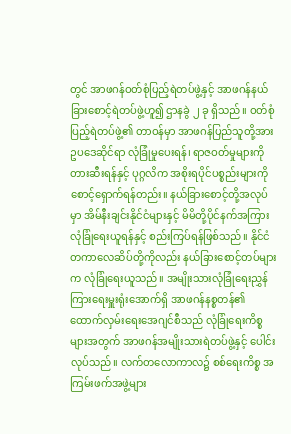တွင် အာဖဂန်ဝတ်စုံပြည့်ရဲတပ်ဖွဲ့နှင့် အာဖဂန်နယ်ခြားစောင့်ရဲတပ်ဖွဲ့ဟူ၍ ဌာနခွဲ ၂ ခု ရှိသည်။ ဝတ်စုံပြည့်ရဲတပ်ဖွဲ့၏ တာဝန်မှာ အာဖဂန်ပြည်သူတို့အား ဥပဒေဆိုင်ရာ လုံခြုံမှုပေးရန်၊ ရာဇဝတ်မှုများကို တားဆီးရန်နှင့် ပုဂ္ဂလိက အစိုးရပိုင်ပစ္စည်းများကို စောင့်ရှောက်ရန်တည်း။ နယ်ခြားစောင့်တို့အလုပ်မှာ အိမ်နီးချင်းနိုင်ငံများနှင့် မိမိတို့ပိုင်နက်အကြား လုံခြုံရေးယူရန်နှင့် စည်းကြပ်ရန်ဖြစ်သည်။ နိုင်ငံတကာလေဆိပ်တို့ကိုလည်း နယ်ခြားစောင့်တပ်များက လုံခြုံရေးယူသည်။ အမျိုးသားလုံခြုံရေးညွှန်ကြားရေးမှူးရုံးအောက်ရှိ အာဖဂန်နစ္စတန်၏ ထောက်လှမ်းရေးအေဂျင်စီသည် လုံခြုံရေးကိစ္စများအတွက် အာဖဂန်အမျိုးသားရဲတပ်ဖွဲ့နှင့် ပေါင်းလုပ်သည်။ လက်တလောကာလ၌ စစ်ရေးကိစ္စ အကြမ်းဖက်အဖွဲ့များ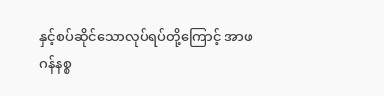နှင့်စပ်ဆိုင်သောလုပ်ရပ်တို့ကြောင့် အာဖဂန်နစ္စ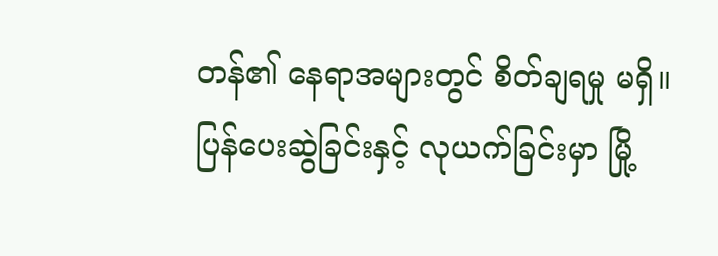တန်၏ နေရာအများတွင် စိတ်ချရမှု မရှိ။ ပြန်ပေးဆွဲခြင်းနှင့် လုယက်ခြင်းမှာ မြို့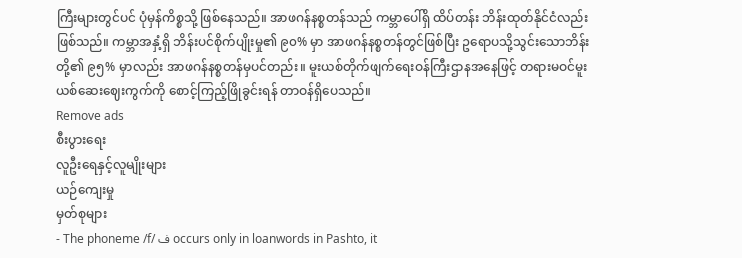ကြီးများတွင်ပင် ပုံမှန်ကိစ္စသို့ ဖြစ်နေသည်။ အာဖဂန်နစ္စတန်သည် ကမ္ဘာပေါ်ရှိ ထိပ်တန်း ဘိန်းထုတ်နိုင်ငံလည်း ဖြစ်သည်။ ကမ္ဘာအနှံ့ရှိ ဘိန်းပင်စိုက်ပျိုးမှု၏ ၉၀% မှာ အာဖဂန်နစ္စတန်တွင်ဖြစ်ပြီး ဥရောပသို့သွင်းသောဘိန်းတို့၏ ၉၅% မှာလည်း အာဖဂန်နစ္စတန်မှပင်တည်း။ မူးယစ်တိုက်ဖျက်ရေးဝန်ကြီးဌာနအနေဖြင့် တရားမဝင်မူးယစ်ဆေးဈေးကွက်ကို စောင့်ကြည့်ဖြိုခွင်းရန် တာဝန်ရှိပေသည်။
Remove ads
စီးပွားရေး
လူဦးရေနှင့်လူမျိုးများ
ယဉ်ကျေးမှု
မှတ်စုများ
- The phoneme /f/ ف occurs only in loanwords in Pashto, it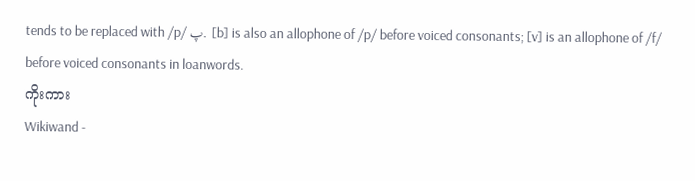tends to be replaced with /p/ پ. [b] is also an allophone of /p/ before voiced consonants; [v] is an allophone of /f/ before voiced consonants in loanwords.
ကိုးကား
Wikiwand -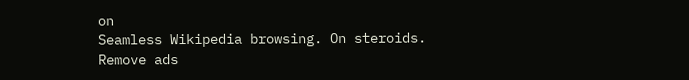on
Seamless Wikipedia browsing. On steroids.
Remove ads